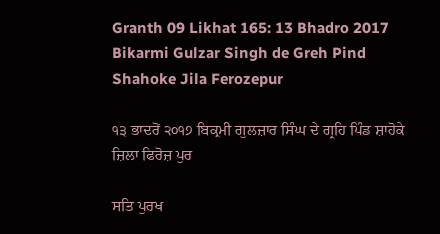Granth 09 Likhat 165: 13 Bhadro 2017 Bikarmi Gulzar Singh de Greh Pind Shahoke Jila Ferozepur

੧੩ ਭਾਦਰੋਂ ੨੦੧੭ ਬਿਕ੍ਰਮੀ ਗੁਲਜ਼ਾਰ ਸਿੰਘ ਦੇ ਗ੍ਰਹਿ ਪਿੰਡ ਸ਼ਾਹੋਕੇ ਜ਼ਿਲਾ ਫਿਰੋਜ਼ ਪੁਰ

ਸਤਿ ਪੁਰਖ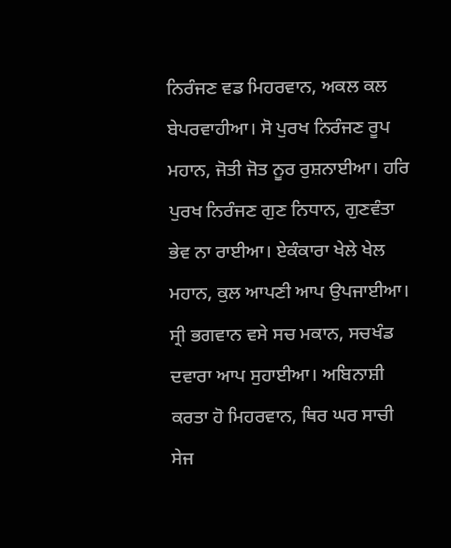ਨਿਰੰਜਣ ਵਡ ਮਿਹਰਵਾਨ, ਅਕਲ ਕਲ ਬੇਪਰਵਾਹੀਆ। ਸੋ ਪੁਰਖ ਨਿਰੰਜਣ ਰੂਪ ਮਹਾਨ, ਜੋਤੀ ਜੋਤ ਨੂਰ ਰੁਸ਼ਨਾਈਆ। ਹਰਿ ਪੁਰਖ ਨਿਰੰਜਣ ਗੁਣ ਨਿਧਾਨ, ਗੁਣਵੰਤਾ ਭੇਵ ਨਾ ਰਾਈਆ। ਏਕੰਕਾਰਾ ਖੇਲੇ ਖੇਲ ਮਹਾਨ, ਕੁਲ ਆਪਣੀ ਆਪ ਉਪਜਾਈਆ। ਸ੍ਰੀ ਭਗਵਾਨ ਵਸੇ ਸਚ ਮਕਾਨ, ਸਚਖੰਡ ਦਵਾਰਾ ਆਪ ਸੁਹਾਈਆ। ਅਬਿਨਾਸ਼ੀ ਕਰਤਾ ਹੋ ਮਿਹਰਵਾਨ, ਥਿਰ ਘਰ ਸਾਚੀ ਸੇਜ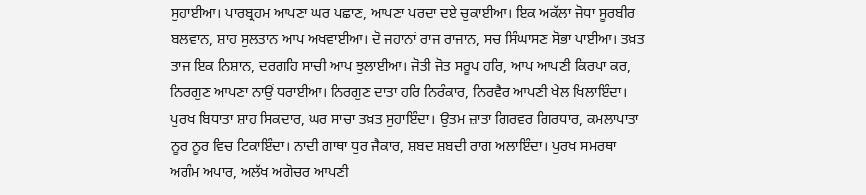ਸੁਹਾਈਆ। ਪਾਰਬ੍ਰਹਮ ਆਪਣਾ ਘਰ ਪਛਾਣ, ਆਪਣਾ ਪਰਦਾ ਦਏ ਚੁਕਾਈਆ। ਇਕ ਅਕੱਲਾ ਜੋਧਾ ਸੂਰਬੀਰ ਬਲਵਾਨ, ਸ਼ਾਹ ਸੁਲਤਾਨ ਆਪ ਅਖਵਾਈਆ। ਦੋ ਜਹਾਨਾਂ ਰਾਜ ਰਾਜਾਨ, ਸਚ ਸਿੰਘਾਸਣ ਸੋਭਾ ਪਾਈਆ। ਤਖ਼ਤ ਤਾਜ ਇਕ ਨਿਸ਼ਾਨ, ਦਰਗਹਿ ਸਾਚੀ ਆਪ ਝੁਲਾਈਆ। ਜੋਤੀ ਜੋਤ ਸਰੂਪ ਹਰਿ, ਆਪ ਆਪਣੀ ਕਿਰਪਾ ਕਰ, ਨਿਰਗੁਣ ਆਪਣਾ ਨਾਉਂ ਧਰਾਈਆ। ਨਿਰਗੁਣ ਦਾਤਾ ਹਰਿ ਨਿਰੰਕਾਰ, ਨਿਰਵੈਰ ਆਪਣੀ ਖੇਲ ਖਿਲਾਇੰਦਾ। ਪੁਰਖ ਬਿਧਾਤਾ ਸ਼ਾਹ ਸਿਕਦਾਰ, ਘਰ ਸਾਚਾ ਤਖ਼ਤ ਸੁਹਾਇੰਦਾ। ਉਤਮ ਜ਼ਾਤਾ ਗਿਰਵਰ ਗਿਰਧਾਰ, ਕਮਲਾਪਾਤਾ ਨੂਰ ਨੂਰ ਵਿਚ ਟਿਕਾਇੰਦਾ। ਨਾਦੀ ਗਾਥਾ ਧੁਰ ਜੈਕਾਰ, ਸ਼ਬਦ ਸ਼ਬਦੀ ਰਾਗ ਅਲਾਇੰਦਾ। ਪੁਰਖ ਸਮਰਥਾ ਅਗੰਮ ਅਪਾਰ, ਅਲੱਖ ਅਗੋਚਰ ਆਪਣੀ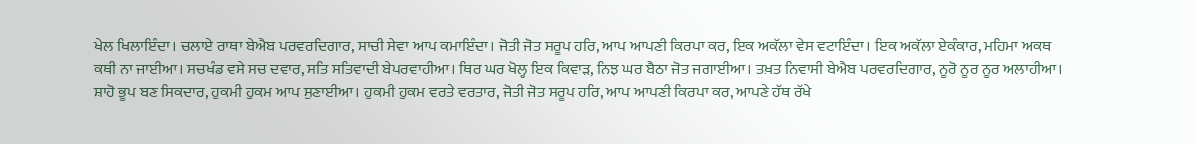ਖੇਲ ਖਿਲਾਇੰਦਾ। ਚਲਾਏ ਰਾਥਾ ਬੇਐਬ ਪਰਵਰਦਿਗਾਰ, ਸਾਚੀ ਸੇਵਾ ਆਪ ਕਮਾਇੰਦਾ। ਜੋਤੀ ਜੋਤ ਸਰੂਪ ਹਰਿ, ਆਪ ਆਪਣੀ ਕਿਰਪਾ ਕਰ, ਇਕ ਅਕੱਲਾ ਵੇਸ ਵਟਾਇੰਦਾ। ਇਕ ਅਕੱਲਾ ਏਕੰਕਾਰ, ਮਹਿਮਾ ਅਕਥ ਕਥੀ ਨਾ ਜਾਈਆ। ਸਚਖੰਡ ਵਸੇ ਸਚ ਦਵਾਰ, ਸਤਿ ਸਤਿਵਾਦੀ ਬੇਪਰਵਾਹੀਆ। ਥਿਰ ਘਰ ਖੋਲ੍ਹ ਇਕ ਕਿਵਾੜ, ਨਿਝ ਘਰ ਬੈਠਾ ਜੋਤ ਜਗਾਈਆ। ਤਖ਼ਤ ਨਿਵਾਸੀ ਬੇਐਬ ਪਰਵਰਦਿਗਾਰ, ਨੂਰੋ ਨੂਰ ਨੂਰ ਅਲਾਹੀਆ। ਸ਼ਾਹੋ ਭੂਪ ਬਣ ਸਿਕਦਾਰ, ਹੁਕਮੀ ਹੁਕਮ ਆਪ ਸੁਣਾਈਆ। ਹੁਕਮੀ ਹੁਕਮ ਵਰਤੇ ਵਰਤਾਰ, ਜੋਤੀ ਜੋਤ ਸਰੂਪ ਹਰਿ, ਆਪ ਆਪਣੀ ਕਿਰਪਾ ਕਰ, ਆਪਣੇ ਹੱਥ ਰੱਖੇ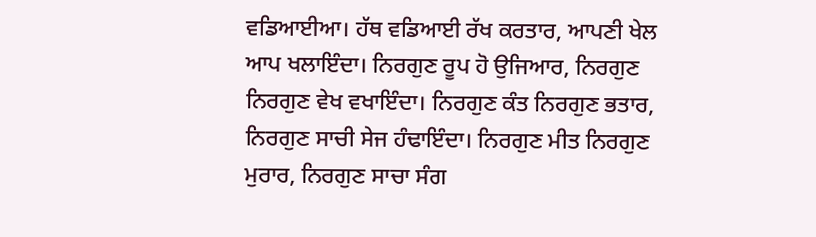ਵਡਿਆਈਆ। ਹੱਥ ਵਡਿਆਈ ਰੱਖ ਕਰਤਾਰ, ਆਪਣੀ ਖੇਲ ਆਪ ਖਲਾਇੰਦਾ। ਨਿਰਗੁਣ ਰੂਪ ਹੋ ਉਜਿਆਰ, ਨਿਰਗੁਣ ਨਿਰਗੁਣ ਵੇਖ ਵਖਾਇੰਦਾ। ਨਿਰਗੁਣ ਕੰਤ ਨਿਰਗੁਣ ਭਤਾਰ, ਨਿਰਗੁਣ ਸਾਚੀ ਸੇਜ ਹੰਢਾਇੰਦਾ। ਨਿਰਗੁਣ ਮੀਤ ਨਿਰਗੁਣ ਮੁਰਾਰ, ਨਿਰਗੁਣ ਸਾਚਾ ਸੰਗ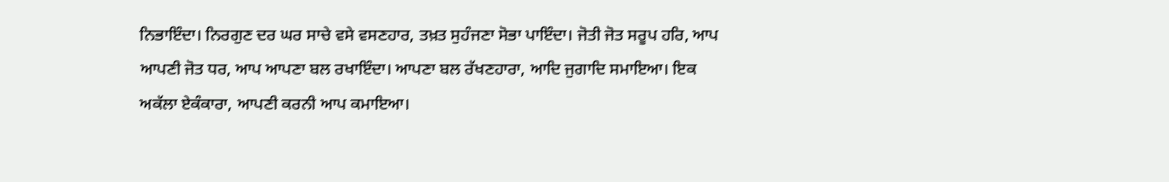ਨਿਭਾਇੰਦਾ। ਨਿਰਗੁਣ ਦਰ ਘਰ ਸਾਚੇ ਵਸੇ ਵਸਣਹਾਰ, ਤਖ਼ਤ ਸੁਹੰਜਣਾ ਸੋਭਾ ਪਾਇੰਦਾ। ਜੋਤੀ ਜੋਤ ਸਰੂਪ ਹਰਿ, ਆਪ ਆਪਣੀ ਜੋਤ ਧਰ, ਆਪ ਆਪਣਾ ਬਲ ਰਖਾਇੰਦਾ। ਆਪਣਾ ਬਲ ਰੱਖਣਹਾਰਾ, ਆਦਿ ਜੁਗਾਦਿ ਸਮਾਇਆ। ਇਕ ਅਕੱਲਾ ਏਕੰਕਾਰਾ, ਆਪਣੀ ਕਰਨੀ ਆਪ ਕਮਾਇਆ।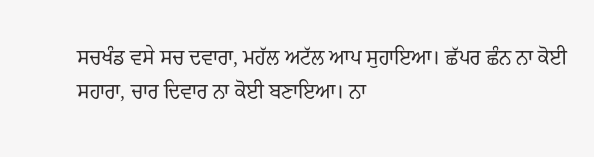ਸਚਖੰਡ ਵਸੇ ਸਚ ਦਵਾਰਾ, ਮਹੱਲ ਅਟੱਲ ਆਪ ਸੁਹਾਇਆ। ਛੱਪਰ ਛੰਨ ਨਾ ਕੋਈ ਸਹਾਰਾ, ਚਾਰ ਦਿਵਾਰ ਨਾ ਕੋਈ ਬਣਾਇਆ। ਨਾ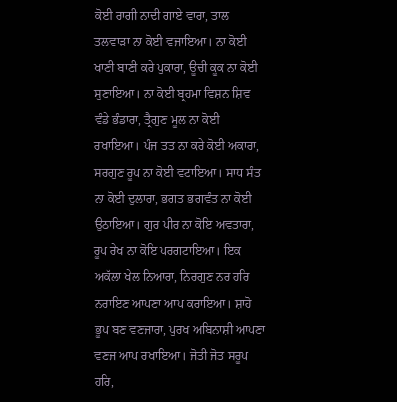ਕੋਈ ਰਾਗੀ ਨਾਦੀ ਗਾਏ ਵਾਰਾ, ਤਾਲ ਤਲਵਾੜਾ ਨਾ ਕੋਈ ਵਜਾਇਆ। ਨਾ ਕੋਈ ਖਾਣੀ ਬਾਣੀ ਕਰੇ ਪੁਕਾਰਾ, ਊਚੀ ਕੂਕ ਨਾ ਕੋਈ ਸੁਣਾਇਆ। ਨਾ ਕੋਈ ਬ੍ਰਹਮਾ ਵਿਸ਼ਨ ਸ਼ਿਵ ਵੰਡੇ ਭੰਡਾਰਾ, ਤ੍ਰੈਗੁਣ ਮੂਲ ਨਾ ਕੋਈ ਰਖਾਇਆ। ਪੰਜ ਤਤ ਨਾ ਕਰੇ ਕੋਈ ਅਕਾਰਾ, ਸਰਗੁਣ ਰੂਪ ਨਾ ਕੋਈ ਵਟਾਇਆ। ਸਾਧ ਸੰਤ ਨਾ ਕੋਈ ਦੁਲਾਰਾ, ਭਗਤ ਭਗਵੰਤ ਨਾ ਕੋਈ ਉਠਾਇਆ। ਗੁਰ ਪੀਰ ਨਾ ਕੋਇ ਅਵਤਾਰਾ, ਰੂਪ ਰੇਖ ਨਾ ਕੋਇ ਪਰਗਟਾਇਆ। ਇਕ ਅਕੱਲਾ ਖੇਲ ਨਿਆਰਾ, ਨਿਰਗੁਣ ਨਰ ਹਰਿ ਨਰਾਇਣ ਆਪਣਾ ਆਪ ਕਰਾਇਆ। ਸ਼ਾਹੋ ਭੂਪ ਬਣ ਵਣਜਾਰਾ, ਪੁਰਖ ਅਬਿਨਾਸ਼ੀ ਆਪਣਾ ਵਣਜ ਆਪ ਰਖਾਇਆ। ਜੋਤੀ ਜੋਤ ਸਰੂਪ ਹਰਿ,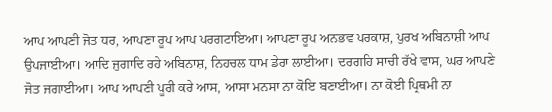ਆਪ ਆਪਣੀ ਜੋਤ ਧਰ, ਆਪਣਾ ਰੂਪ ਆਪ ਪਰਗਟਾਇਆ। ਆਪਣਾ ਰੂਪ ਅਨਭਵ ਪਰਕਾਸ਼, ਪੁਰਖ ਅਬਿਨਾਸ਼ੀ ਆਪ ਉਪਜਾਈਆ। ਆਦਿ ਜੁਗਾਦਿ ਰਹੇ ਅਬਿਨਾਸ਼, ਨਿਹਚਲ ਧਾਮ ਡੇਰਾ ਲਾਈਆ। ਦਰਗਹਿ ਸਾਚੀ ਰੱਖੇ ਵਾਸ, ਘਰ ਆਪਣੇ ਜੋਤ ਜਗਾਈਆ। ਆਪ ਆਪਣੀ ਪੂਰੀ ਕਰੇ ਆਸ, ਆਸਾ ਮਨਸਾ ਨਾ ਕੋਇ ਬਣਾਈਆ। ਨਾ ਕੋਈ ਪ੍ਰਿਥਮੀ ਨਾ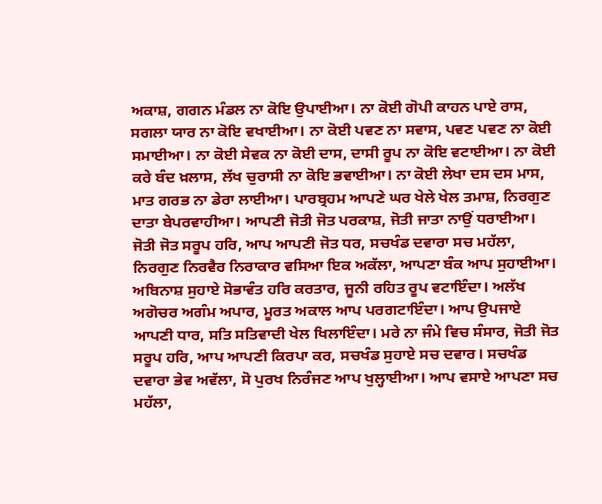ਅਕਾਸ਼, ਗਗਨ ਮੰਡਲ ਨਾ ਕੋਇ ਉਪਾਈਆ। ਨਾ ਕੋਈ ਗੋਪੀ ਕਾਹਨ ਪਾਏ ਰਾਸ, ਸਗਲਾ ਯਾਰ ਨਾ ਕੋਇ ਵਖਾਈਆ। ਨਾ ਕੋਈ ਪਵਣ ਨਾ ਸਵਾਸ, ਪਵਣ ਪਵਣ ਨਾ ਕੋਈ ਸਮਾਈਆ। ਨਾ ਕੋਈ ਸੇਵਕ ਨਾ ਕੋਈ ਦਾਸ, ਦਾਸੀ ਰੂਪ ਨਾ ਕੋਇ ਵਟਾਈਆ। ਨਾ ਕੋਈ ਕਰੇ ਬੰਦ ਖ਼ਲਾਸ, ਲੱਖ ਚੁਰਾਸੀ ਨਾ ਕੋਇ ਭਵਾਈਆ। ਨਾ ਕੋਈ ਲੇਖਾ ਦਸ ਦਸ ਮਾਸ, ਮਾਤ ਗਰਭ ਨਾ ਡੇਰਾ ਲਾਈਆ। ਪਾਰਬ੍ਰਹਮ ਆਪਣੇ ਘਰ ਖੇਲੇ ਖੇਲ ਤਮਾਸ਼, ਨਿਰਗੁਣ ਦਾਤਾ ਬੇਪਰਵਾਹੀਆ। ਆਪਣੀ ਜੋਤੀ ਜੋਤ ਪਰਕਾਸ਼, ਜੋਤੀ ਜਾਤਾ ਨਾਉਂ ਧਰਾਈਆ। ਜੋਤੀ ਜੋਤ ਸਰੂਪ ਹਰਿ, ਆਪ ਆਪਣੀ ਜੋਤ ਧਰ, ਸਚਖੰਡ ਦਵਾਰਾ ਸਚ ਮਹੱਲਾ, ਨਿਰਗੁਣ ਨਿਰਵੈਰ ਨਿਰਾਕਾਰ ਵਸਿਆ ਇਕ ਅਕੱਲਾ, ਆਪਣਾ ਬੰਕ ਆਪ ਸੁਹਾਈਆ। ਅਬਿਨਾਸ਼ ਸੁਹਾਏ ਸੋਭਾਵੰਤ ਹਰਿ ਕਰਤਾਰ, ਜੂਨੀ ਰਹਿਤ ਰੂਪ ਵਟਾਇੰਦਾ। ਅਲੱਖ ਅਗੋਚਰ ਅਗੰਮ ਅਪਾਰ, ਮੂਰਤ ਅਕਾਲ ਆਪ ਪਰਗਟਾਇੰਦਾ। ਆਪ ਉਪਜਾਏ ਆਪਣੀ ਧਾਰ, ਸਤਿ ਸਤਿਵਾਦੀ ਖੇਲ ਖਿਲਾਇੰਦਾ। ਮਰੇ ਨਾ ਜੰਮੇ ਵਿਚ ਸੰਸਾਰ, ਜੋਤੀ ਜੋਤ ਸਰੂਪ ਹਰਿ, ਆਪ ਆਪਣੀ ਕਿਰਪਾ ਕਰ, ਸਚਖੰਡ ਸੁਹਾਏ ਸਚ ਦਵਾਰ। ਸਚਖੰਡ ਦਵਾਰਾ ਭੇਵ ਅਵੱਲਾ, ਸੋ ਪੁਰਖ ਨਿਰੰਜਣ ਆਪ ਖੁਲ੍ਹਾਈਆ। ਆਪ ਵਸਾਏ ਆਪਣਾ ਸਚ ਮਹੱਲਾ,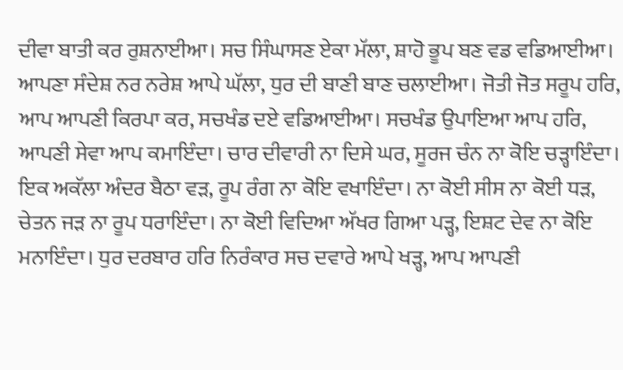ਦੀਵਾ ਬਾਤੀ ਕਰ ਰੁਸ਼ਨਾਈਆ। ਸਚ ਸਿੰਘਾਸਣ ਏਕਾ ਮੱਲਾ, ਸ਼ਾਹੋ ਭੂਪ ਬਣ ਵਡ ਵਡਿਆਈਆ। ਆਪਣਾ ਸੰਦੇਸ਼ ਨਰ ਨਰੇਸ਼ ਆਪੇ ਘੱਲਾ, ਧੁਰ ਦੀ ਬਾਣੀ ਬਾਣ ਚਲਾਈਆ। ਜੋਤੀ ਜੋਤ ਸਰੂਪ ਹਰਿ, ਆਪ ਆਪਣੀ ਕਿਰਪਾ ਕਰ, ਸਚਖੰਡ ਦਏ ਵਡਿਆਈਆ। ਸਚਖੰਡ ਉਪਾਇਆ ਆਪ ਹਰਿ, ਆਪਣੀ ਸੇਵਾ ਆਪ ਕਮਾਇੰਦਾ। ਚਾਰ ਦੀਵਾਰੀ ਨਾ ਦਿਸੇ ਘਰ, ਸੂਰਜ ਚੰਨ ਨਾ ਕੋਇ ਚੜ੍ਹਾਇੰਦਾ। ਇਕ ਅਕੱਲਾ ਅੰਦਰ ਬੈਠਾ ਵੜ, ਰੂਪ ਰੰਗ ਨਾ ਕੋਇ ਵਖਾਇੰਦਾ। ਨਾ ਕੋਈ ਸੀਸ ਨਾ ਕੋਈ ਧੜ, ਚੇਤਨ ਜੜ ਨਾ ਰੂਪ ਧਰਾਇੰਦਾ। ਨਾ ਕੋਈ ਵਿਦਿਆ ਅੱਖਰ ਗਿਆ ਪੜ੍ਹ, ਇਸ਼ਟ ਦੇਵ ਨਾ ਕੋਇ ਮਨਾਇੰਦਾ। ਧੁਰ ਦਰਬਾਰ ਹਰਿ ਨਿਰੰਕਾਰ ਸਚ ਦਵਾਰੇ ਆਪੇ ਖੜ੍ਹ, ਆਪ ਆਪਣੀ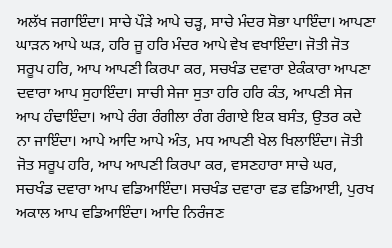ਅਲੱਖ ਜਗਾਇੰਦਾ। ਸਾਚੇ ਪੌੜੇ ਆਪੇ ਚੜ੍ਹ, ਸਾਚੇ ਮੰਦਰ ਸੋਭਾ ਪਾਇੰਦਾ। ਆਪਣਾ ਘਾੜਨ ਆਪੇ ਘੜ, ਹਰਿ ਜੂ ਹਰਿ ਮੰਦਰ ਆਪੇ ਵੇਖ ਵਖਾਇੰਦਾ। ਜੋਤੀ ਜੋਤ ਸਰੂਪ ਹਰਿ, ਆਪ ਆਪਣੀ ਕਿਰਪਾ ਕਰ, ਸਚਖੰਡ ਦਵਾਰਾ ਏਕੰਕਾਰਾ ਆਪਣਾ ਦਵਾਰਾ ਆਪ ਸੁਹਾਇੰਦਾ। ਸਾਚੀ ਸੇਜਾ ਸੁਤਾ ਹਰਿ ਹਰਿ ਕੰਤ, ਆਪਣੀ ਸੇਜ ਆਪ ਹੰਢਾਇੰਦਾ। ਆਪੇ ਰੰਗ ਰੰਗੀਲਾ ਰੰਗ ਰੰਗਾਏ ਇਕ ਬਸੰਤ, ਉਤਰ ਕਦੇ ਨਾ ਜਾਇੰਦਾ। ਆਪੇ ਆਦਿ ਆਪੇ ਅੰਤ, ਮਧ ਆਪਣੀ ਖੇਲ ਖਿਲਾਇੰਦਾ। ਜੋਤੀ ਜੋਤ ਸਰੂਪ ਹਰਿ, ਆਪ ਆਪਣੀ ਕਿਰਪਾ ਕਰ, ਵਸਣਹਾਰਾ ਸਾਚੇ ਘਰ, ਸਚਖੰਡ ਦਵਾਰਾ ਆਪ ਵਡਿਆਇੰਦਾ। ਸਚਖੰਡ ਦਵਾਰਾ ਵਡ ਵਡਿਆਈ, ਪੁਰਖ ਅਕਾਲ ਆਪ ਵਡਿਆਇੰਦਾ। ਆਦਿ ਨਿਰੰਜਣ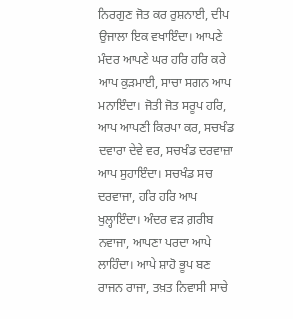ਨਿਰਗੁਣ ਜੋਤ ਕਰ ਰੁਸ਼ਨਾਈ, ਦੀਪ ਉਜਾਲਾ ਇਕ ਵਖਾਇੰਦਾ। ਆਪਣੇ ਮੰਦਰ ਆਪਣੇ ਘਰ ਹਰਿ ਹਰਿ ਕਰੇ ਆਪ ਕੁੜਮਾਈ, ਸਾਚਾ ਸਗਨ ਆਪ ਮਨਾਇੰਦਾ। ਜੋਤੀ ਜੋਤ ਸਰੂਪ ਹਰਿ, ਆਪ ਆਪਣੀ ਕਿਰਪਾ ਕਰ, ਸਚਖੰਡ ਦਵਾਰਾ ਦੇਵੇ ਵਰ, ਸਚਖੰਡ ਦਰਵਾਜ਼ਾ ਆਪ ਸੁਹਾਇੰਦਾ। ਸਚਖੰਡ ਸਚ ਦਰਵਾਜਾ, ਹਰਿ ਹਰਿ ਆਪ ਖੁਲ੍ਹਾਇੰਦਾ। ਅੰਦਰ ਵੜ ਗ਼ਰੀਬ ਨਵਾਜਾ, ਆਪਣਾ ਪਰਦਾ ਆਪੇ ਲਾਹਿੰਦਾ। ਆਪੇ ਸ਼ਾਹੋ ਭੂਪ ਬਣ ਰਾਜਨ ਰਾਜਾ, ਤਖ਼ਤ ਨਿਵਾਸੀ ਸਾਚੇ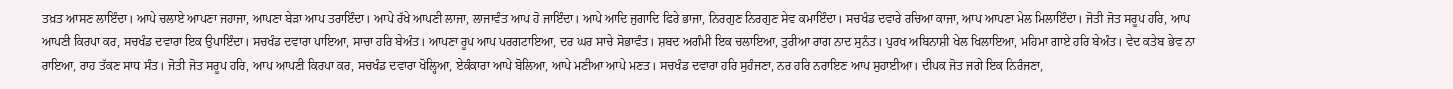ਤਖ਼ਤ ਆਸਣ ਲਾਇੰਦਾ। ਆਪੇ ਚਲਾਏ ਆਪਣਾ ਜਹਾਜਾ, ਆਪਣਾ ਬੇੜਾ ਆਪ ਤਰਾਇੰਦਾ। ਆਪੇ ਰੱਖੇ ਆਪਣੀ ਲਾਜਾ, ਲਾਜਾਵੰਤ ਆਪ ਹੋ ਜਾਇੰਦਾ। ਆਪੇ ਆਦਿ ਜੁਗਾਦਿ ਫਿਰੇ ਭਾਜਾ, ਨਿਰਗੁਣ ਨਿਰਗੁਣ ਸੇਵ ਕਮਾਇੰਦਾ। ਸਚਖੰਡ ਦਵਾਰੇ ਰਚਿਆ ਕਾਜਾ, ਆਪ ਆਪਣਾ ਮੇਲ ਮਿਲਾਇੰਦਾ। ਜੋਤੀ ਜੋਤ ਸਰੂਪ ਹਰਿ, ਆਪ ਆਪਣੀ ਕਿਰਪਾ ਕਰ, ਸਚਖੰਡ ਦਵਾਰਾ ਇਕ ਉਪਾਇੰਦਾ। ਸਚਖੰਡ ਦਵਾਰਾ ਪਾਇਆ, ਸਾਚਾ ਹਰਿ ਬੇਅੰਤ। ਆਪਣਾ ਰੂਪ ਆਪ ਪਰਗਟਾਇਆ, ਦਰ ਘਰ ਸਾਚੇ ਸੋਭਾਵੰਤ। ਸ਼ਬਦ ਅਗੰਮੀ ਇਕ ਚਲਾਇਆ, ਤੁਰੀਆ ਰਾਗ ਨਾਦ ਸੁਨੰਤ। ਪੁਰਖ ਅਬਿਨਾਸ਼ੀ ਖੇਲ ਖਿਲਾਇਆ, ਮਹਿਮਾ ਗਾਏ ਹਰਿ ਬੇਅੰਤ। ਵੇਦ ਕਤੇਬ ਭੇਵ ਨਾ ਰਾਇਆ, ਰਾਹ ਤੱਕਣ ਸਾਧ ਸੰਤ। ਜੋਤੀ ਜੋਤ ਸਰੂਪ ਹਰਿ, ਆਪ ਆਪਣੀ ਕਿਰਪਾ ਕਰ, ਸਚਖੰਡ ਦਵਾਰਾ ਖੋਲ੍ਹਿਆ, ਏਕੰਕਾਰਾ ਆਪੇ ਬੋਲਿਆ, ਆਪੇ ਮਣੀਆ ਆਪੇ ਮਣਤ। ਸਚਖੰਡ ਦਵਾਰਾ ਹਰਿ ਸੁਹੰਜਣਾ, ਨਰ ਹਰਿ ਨਰਾਇਣ ਆਪ ਸੁਹਾਈਆ। ਦੀਪਕ ਜੋਤ ਜਗੇ ਇਕ ਨਿਰੰਜਣਾ,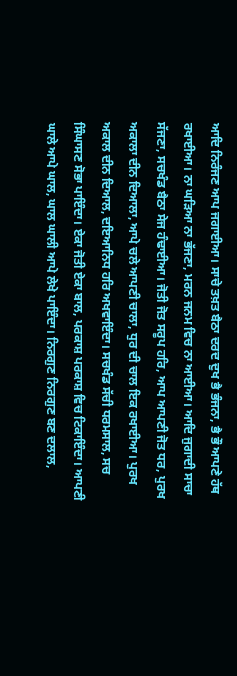ਆਦਿ ਨਿਰੰਜਣ ਆਪ ਜਗਾਈਆ। ਸਾਚੇ ਤਖ਼ਤ ਬੈਠਾ ਦਰਦ ਦੁਖ ਭੈ ਭੰਜਨਾ, ਭੈ ਭੌ ਆਪਣੇ ਹੱਥ ਰਖਾਈਆ। ਨਾ ਘੜਿਆ ਨਾ ਭੱਜਣਾ, ਮਰਨ ਜਨਮ ਵਿਚ ਨਾ ਆਈਆ। ਆਦਿ ਜੁਗਾਦੀ ਸਾਚਾ ਸੱਜਣਾ, ਸਚਖੰਡ ਬੈਠਾ ਸੇਜ ਹੰਢਾਈਆ। ਜੋਤੀ ਜੋਤ ਸਰੂਪ ਹਰਿ, ਆਪ ਆਪਣੀ ਜੋਤ ਧਰ, ਪੁਰਖ ਅਕਾਲਾ ਦੀਨ ਦਿਆਲਾ, ਆਪੇ ਚਲੇ ਆਪਣੀ ਚਾਲਾ, ਧੁਰ ਦੀ ਚਾਲ ਇਕ ਰਖਾਈਆ। ਪੁਰਖ ਅਕਾਲ ਦੀਨ ਦਿਆਲ, ਦਇਆਨਿਧ ਹਰਿ ਅਖਵਾਇੰਦਾ। ਸਚਖੰਡ ਸੱਚੀ ਧਰਮਸਾਲ, ਸਚ ਸਿੰਘਾਸਣ ਸੋਭਾ ਪਾਇੰਦਾ। ਏਕਾ ਜੋਤੀ ਏਕਾ ਬਾਲ, ਪਰਕਾਸ਼ ਪਰਕਾਸ਼ ਵਿਚ ਟਿਕਾਇੰਦਾ। ਆਪਣੀ ਘਾਲੇ ਆਪੇ ਘਾਲ, ਘਾਲ ਘਾਲੀ ਆਪੇ ਲੇਖੇ ਪਾਇੰਦਾ। ਨਿਰਗੁਣ ਨਿਰਗੁਣ ਬਣ ਦਲਾਲ,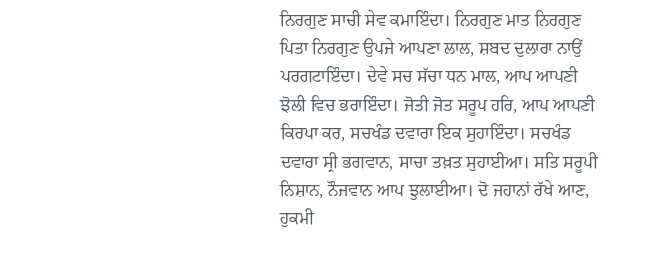ਨਿਰਗੁਣ ਸਾਚੀ ਸੇਵ ਕਮਾਇੰਦਾ। ਨਿਰਗੁਣ ਮਾਤ ਨਿਰਗੁਣ ਪਿਤਾ ਨਿਰਗੁਣ ਉਪਜੇ ਆਪਣਾ ਲਾਲ, ਸ਼ਬਦ ਦੁਲਾਰਾ ਨਾਉਂ ਪਰਗਟਾਇੰਦਾ। ਦੇਵੇ ਸਚ ਸੱਚਾ ਧਨ ਮਾਲ, ਆਪ ਆਪਣੀ ਝੋਲੀ ਵਿਚ ਭਰਾਇੰਦਾ। ਜੋਤੀ ਜੋਤ ਸਰੂਪ ਹਰਿ, ਆਪ ਆਪਣੀ ਕਿਰਪਾ ਕਰ, ਸਚਖੰਡ ਦਵਾਰਾ ਇਕ ਸੁਹਾਇੰਦਾ। ਸਚਖੰਡ ਦਵਾਰਾ ਸ੍ਰੀ ਭਗਵਾਨ, ਸਾਚਾ ਤਖ਼ਤ ਸੁਹਾਈਆ। ਸਤਿ ਸਰੂਪੀ ਨਿਸ਼ਾਨ, ਨੌਜਵਾਨ ਆਪ ਝੁਲਾਈਆ। ਦੋ ਜਹਾਨਾਂ ਰੱਖੇ ਆਣ, ਹੁਕਮੀ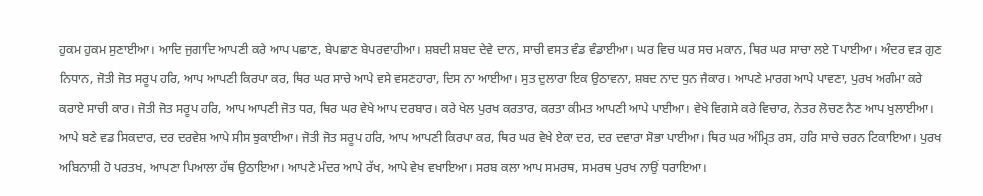ਹੁਕਮ ਹੁਕਮ ਸੁਣਾਈਆ। ਆਦਿ ਜੁਗਾਦਿ ਆਪਣੀ ਕਰੇ ਆਪ ਪਛਾਣ, ਬੇਪਛਾਣ ਬੇਪਰਵਾਹੀਆ। ਸ਼ਬਦੀ ਸ਼ਬਦ ਦੇਵੇ ਦਾਨ, ਸਾਚੀ ਵਸਤ ਵੰਡ ਵੰਡਾਈਆ। ਘਰ ਵਿਚ ਘਰ ਸਚ ਮਕਾਨ, ਥਿਰ ਘਰ ਸਾਚਾ ਲਏ Tਪਾਈਆ। ਅੰਦਰ ਵੜ ਗੁਣ ਨਿਧਾਨ, ਜੋਤੀ ਜੋਤ ਸਰੂਪ ਹਰਿ, ਆਪ ਆਪਣੀ ਕਿਰਪਾ ਕਰ, ਥਿਰ ਘਰ ਸਾਚੇ ਆਪੇ ਵਸੇ ਵਸਣਹਾਰਾ, ਦਿਸ ਨਾ ਆਈਆ। ਸੁਤ ਦੁਲਾਰਾ ਇਕ ਉਠਾਵਨਾ, ਸ਼ਬਦ ਨਾਦ ਧੁਨ ਜੈਕਾਰ। ਆਪਣੇ ਮਾਰਗ ਆਪੇ ਪਾਵਣਾ, ਪੁਰਖ ਅਗੰਮਾ ਕਰੇ ਕਰਾਏ ਸਾਚੀ ਕਾਰ। ਜੋਤੀ ਜੋਤ ਸਰੂਪ ਹਰਿ, ਆਪ ਆਪਣੀ ਜੋਤ ਧਰ, ਥਿਰ ਘਰ ਵੇਖੇ ਆਪ ਦਰਬਾਰ। ਕਰੇ ਖੇਲ ਪੁਰਖ ਕਰਤਾਰ, ਕਰਤਾ ਕੀਮਤ ਆਪਣੀ ਆਪੇ ਪਾਈਆ। ਵੇਖੇ ਵਿਗਸੇ ਕਰੇ ਵਿਚਾਰ, ਨੇਤਰ ਲੋਚਣ ਨੈਣ ਆਪ ਖੁਲਾਈਆ। ਆਪੇ ਬਣੇ ਵਡ ਸਿਕਦਾਰ, ਦਰ ਦਰਵੇਸ਼ ਆਪੇ ਸੀਸ ਝੁਕਾਈਆ। ਜੋਤੀ ਜੋਤ ਸਰੂਪ ਹਰਿ, ਆਪ ਆਪਣੀ ਕਿਰਪਾ ਕਰ, ਥਿਰ ਘਰ ਵੇਖੇ ਏਕਾ ਦਰ, ਦਰ ਦਵਾਰਾ ਸੋਭਾ ਪਾਈਆ। ਥਿਰ ਘਰ ਅੰਮ੍ਰਿਤ ਰਸ, ਹਰਿ ਸਾਚੇ ਚਰਨ ਟਿਕਾਇਆ। ਪੁਰਖ ਅਬਿਨਾਸ਼ੀ ਹੋ ਪਰਤਖ, ਆਪਣਾ ਪਿਆਲਾ ਹੱਥ ਉਠਾਇਆ। ਆਪਣੇ ਮੰਦਰ ਆਪੇ ਰੱਖ, ਆਪੇ ਵੇਖ ਵਖਾਇਆ। ਸਰਬ ਕਲਾ ਆਪ ਸਮਰਥ, ਸਮਰਥ ਪੁਰਖ ਨਾਉਂ ਧਰਾਇਆ।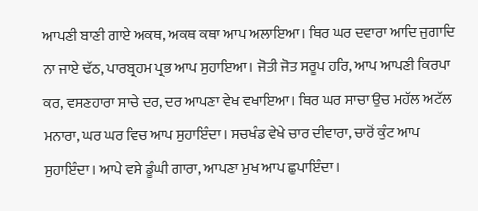ਆਪਣੀ ਬਾਣੀ ਗਾਏ ਅਕਥ, ਅਕਥ ਕਥਾ ਆਪ ਅਲਾਇਆ। ਥਿਰ ਘਰ ਦਵਾਰਾ ਆਦਿ ਜੁਗਾਦਿ ਨਾ ਜਾਏ ਢੱਠ, ਪਾਰਬ੍ਰਹਮ ਪ੍ਰਭ ਆਪ ਸੁਹਾਇਆ। ਜੋਤੀ ਜੋਤ ਸਰੂਪ ਹਰਿ, ਆਪ ਆਪਣੀ ਕਿਰਪਾ ਕਰ, ਵਸਣਹਾਰਾ ਸਾਚੇ ਦਰ, ਦਰ ਆਪਣਾ ਵੇਖ ਵਖਾਇਆ। ਥਿਰ ਘਰ ਸਾਚਾ ਉਚ ਮਹੱਲ ਅਟੱਲ ਮਨਾਰਾ, ਘਰ ਘਰ ਵਿਚ ਆਪ ਸੁਹਾਇੰਦਾ। ਸਚਖੰਡ ਵੇਖੇ ਚਾਰ ਦੀਵਾਰਾ, ਚਾਰੋਂ ਕੁੰਟ ਆਪ ਸੁਹਾਇੰਦਾ। ਆਪੇ ਵਸੇ ਡੂੰਘੀ ਗਾਰਾ, ਆਪਣਾ ਮੁਖ ਆਪ ਛੁਪਾਇੰਦਾ।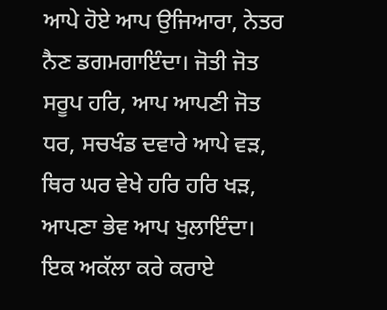ਆਪੇ ਹੋਏ ਆਪ ਉਜਿਆਰਾ, ਨੇਤਰ ਨੈਣ ਡਗਮਗਾਇੰਦਾ। ਜੋਤੀ ਜੋਤ ਸਰੂਪ ਹਰਿ, ਆਪ ਆਪਣੀ ਜੋਤ ਧਰ, ਸਚਖੰਡ ਦਵਾਰੇ ਆਪੇ ਵੜ, ਥਿਰ ਘਰ ਵੇਖੇ ਹਰਿ ਹਰਿ ਖੜ, ਆਪਣਾ ਭੇਵ ਆਪ ਖੁਲਾਇੰਦਾ। ਇਕ ਅਕੱਲਾ ਕਰੇ ਕਰਾਏ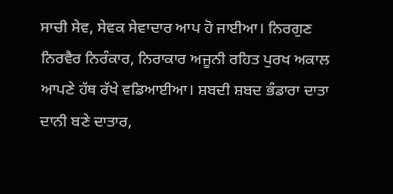ਸਾਚੀ ਸੇਵ, ਸੇਵਕ ਸੇਵਾਦਾਰ ਆਪ ਹੋ ਜਾਈਆ। ਨਿਰਗੁਣ ਨਿਰਵੈਰ ਨਿਰੰਕਾਰ, ਨਿਰਾਕਾਰ ਅਜੂਨੀ ਰਹਿਤ ਪੁਰਖ ਅਕਾਲ ਆਪਣੇ ਹੱਥ ਰੱਖੇ ਵਡਿਆਈਆ। ਸ਼ਬਦੀ ਸ਼ਬਦ ਭੰਡਾਰਾ ਦਾਤਾ ਦਾਨੀ ਬਣੇ ਦਾਤਾਰ,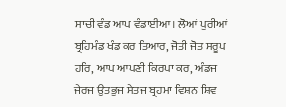ਸਾਚੀ ਵੰਡ ਆਪ ਵੰਡਾਈਆ। ਲੋਆਂ ਪੁਰੀਆਂ ਬ੍ਰਹਿਮੰਡ ਖੰਡ ਕਰ ਤਿਆਰ, ਜੋਤੀ ਜੋਤ ਸਰੂਪ ਹਰਿ, ਆਪ ਆਪਣੀ ਕਿਰਪਾ ਕਰ, ਅੰਡਜ ਜੇਰਜ ਉਤਭੁਜ ਸੇਤਜ ਬ੍ਰਹਮਾ ਵਿਸ਼ਨ ਸ਼ਿਵ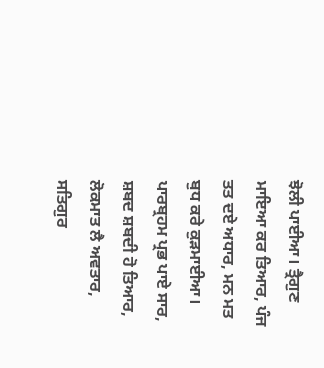ਝੋਲੀ ਪਾਈਆ। ਤ੍ਰੈਗੁਣ ਮਾਇਆ ਕਰ ਤਿਆਰ, ਪੰਜ ਤਤ ਦਏ ਅਧਾਰ, ਮਨ ਮਤ ਬੁਧ ਕਰੇ ਕੁੜਮਾਈਆ। ਪਾਰਬ੍ਰਹਮ ਪ੍ਰਭ ਪਾਏ ਸਾਰ, ਸ਼ਬਦ ਸ਼ਬਦੀ ਹੋ ਤਿਆਰ, ਲੋਕਮਾਤ ਲੈ ਅਵਤਾਰ, ਸਤਿਗੁਰ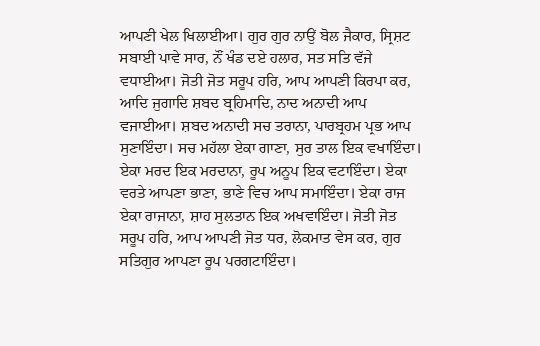ਆਪਣੀ ਖੇਲ ਖਿਲਾਈਆ। ਗੁਰ ਗੁਰ ਨਾਉਂ ਬੋਲ ਜੈਕਾਰ, ਸ੍ਰਿਸ਼ਟ ਸਬਾਈ ਪਾਵੇ ਸਾਰ, ਨੌਂ ਖੰਡ ਦਏ ਹਲਾਰ, ਸਤ ਸਤਿ ਵੱਜੇ ਵਧਾਈਆ। ਜੋਤੀ ਜੋਤ ਸਰੂਪ ਹਰਿ, ਆਪ ਆਪਣੀ ਕਿਰਪਾ ਕਰ, ਆਦਿ ਜੁਗਾਦਿ ਸ਼ਬਦ ਬ੍ਰਹਿਮਾਦਿ, ਨਾਦ ਅਨਾਦੀ ਆਪ ਵਜਾਈਆ। ਸ਼ਬਦ ਅਨਾਦੀ ਸਚ ਤਰਾਨਾ, ਪਾਰਬ੍ਰਹਮ ਪ੍ਰਭ ਆਪ ਸੁਣਾਇੰਦਾ। ਸਚ ਮਹੱਲਾ ਏਕਾ ਗਾਣਾ, ਸੁਰ ਤਾਲ ਇਕ ਵਖਾਇੰਦਾ। ਏਕਾ ਮਰਦ ਇਕ ਮਰਦਾਨਾ, ਰੂਪ ਅਨੂਪ ਇਕ ਵਟਾਇੰਦਾ। ਏਕਾ ਵਰਤੇ ਆਪਣਾ ਭਾਣਾ, ਭਾਣੇ ਵਿਚ ਆਪ ਸਮਾਇੰਦਾ। ਏਕਾ ਰਾਜ ਏਕਾ ਰਾਜਾਨਾ, ਸ਼ਾਹ ਸੁਲਤਾਨ ਇਕ ਅਖਵਾਇੰਦਾ। ਜੋਤੀ ਜੋਤ ਸਰੂਪ ਹਰਿ, ਆਪ ਆਪਣੀ ਜੋਤ ਧਰ, ਲੋਕਮਾਤ ਵੇਸ ਕਰ, ਗੁਰ ਸਤਿਗੁਰ ਆਪਣਾ ਰੂਪ ਪਰਗਟਾਇੰਦਾ।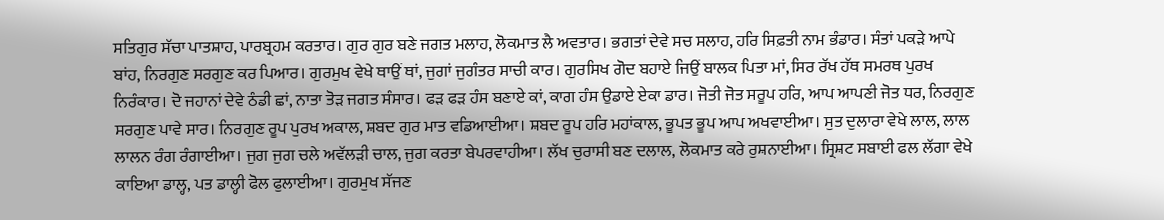ਸਤਿਗੁਰ ਸੱਚਾ ਪਾਤਸ਼ਾਹ, ਪਾਰਬ੍ਰਹਮ ਕਰਤਾਰ। ਗੁਰ ਗੁਰ ਬਣੇ ਜਗਤ ਮਲਾਹ, ਲੋਕਮਾਤ ਲੈ ਅਵਤਾਰ। ਭਗਤਾਂ ਦੇਵੇ ਸਚ ਸਲਾਹ, ਹਰਿ ਸਿਫ਼ਤੀ ਨਾਮ ਭੰਡਾਰ। ਸੰਤਾਂ ਪਕੜੇ ਆਪੇ ਬਾਂਹ, ਨਿਰਗੁਣ ਸਰਗੁਣ ਕਰ ਪਿਆਰ। ਗੁਰਮੁਖ ਵੇਖੇ ਥਾਉਂ ਥਾਂ, ਜੁਗਾਂ ਜੁਗੰਤਰ ਸਾਚੀ ਕਾਰ। ਗੁਰਸਿਖ ਗੋਦ ਬਹਾਏ ਜਿਉਂ ਬਾਲਕ ਪਿਤਾ ਮਾਂ, ਸਿਰ ਰੱਖ ਹੱਥ ਸਮਰਥ ਪੁਰਖ ਨਿਰੰਕਾਰ। ਦੋ ਜਹਾਨਾਂ ਦੇਵੇ ਠੰਡੀ ਛਾਂ, ਨਾਤਾ ਤੋੜ ਜਗਤ ਸੰਸਾਰ। ਫੜ ਫੜ ਹੰਸ ਬਣਾਏ ਕਾਂ, ਕਾਗ ਹੰਸ ਉਡਾਏ ਏਕਾ ਡਾਰ। ਜੋਤੀ ਜੋਤ ਸਰੂਪ ਹਰਿ, ਆਪ ਆਪਣੀ ਜੋਤ ਧਰ, ਨਿਰਗੁਣ ਸਰਗੁਣ ਪਾਵੇ ਸਾਰ। ਨਿਰਗੁਣ ਰੂਪ ਪੁਰਖ ਅਕਾਲ, ਸ਼ਬਦ ਗੁਰ ਮਾਤ ਵਡਿਆਈਆ। ਸ਼ਬਦ ਰੂਪ ਹਰਿ ਮਹਾਂਕਾਲ, ਭੂਪਤ ਭੂਪ ਆਪ ਅਖਵਾਈਆ। ਸੁਤ ਦੁਲਾਰਾ ਵੇਖੇ ਲਾਲ, ਲਾਲ ਲਾਲਨ ਰੰਗ ਰੰਗਾਈਆ। ਜੁਗ ਜੁਗ ਚਲੇ ਅਵੱਲੜੀ ਚਾਲ, ਜੁਗ ਕਰਤਾ ਬੇਪਰਵਾਹੀਆ। ਲੱਖ ਚੁਰਾਸੀ ਬਣ ਦਲਾਲ, ਲੋਕਮਾਤ ਕਰੇ ਰੁਸ਼ਨਾਈਆ। ਸ੍ਰਿਸ਼ਟ ਸਬਾਈ ਫਲ ਲੱਗਾ ਵੇਖੇ ਕਾਇਆ ਡਾਲ੍ਹ, ਪਤ ਡਾਲ੍ਹੀ ਫੋਲ ਫੁਲਾਈਆ। ਗੁਰਮੁਖ ਸੱਜਣ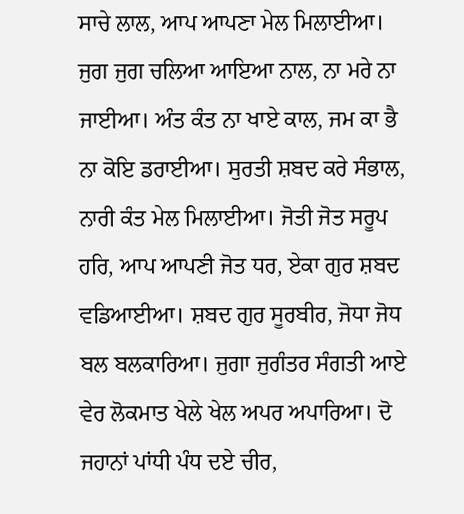ਸਾਚੇ ਲਾਲ, ਆਪ ਆਪਣਾ ਮੇਲ ਮਿਲਾਈਆ। ਜੁਗ ਜੁਗ ਚਲਿਆ ਆਇਆ ਨਾਲ, ਨਾ ਮਰੇ ਨਾ ਜਾਈਆ। ਅੰਤ ਕੰਤ ਨਾ ਖਾਏ ਕਾਲ, ਜਮ ਕਾ ਭੈ ਨਾ ਕੋਇ ਡਰਾਈਆ। ਸੁਰਤੀ ਸ਼ਬਦ ਕਰੇ ਸੰਭਾਲ, ਨਾਰੀ ਕੰਤ ਮੇਲ ਮਿਲਾਈਆ। ਜੋਤੀ ਜੋਤ ਸਰੂਪ ਹਰਿ, ਆਪ ਆਪਣੀ ਜੋਤ ਧਰ, ਏਕਾ ਗੁਰ ਸ਼ਬਦ ਵਡਿਆਈਆ। ਸ਼ਬਦ ਗੁਰ ਸੂਰਬੀਰ, ਜੋਧਾ ਜੋਧ ਬਲ ਬਲਕਾਰਿਆ। ਜੁਗਾ ਜੁਗੰਤਰ ਸੰਗਤੀ ਆਏ ਵੇਰ ਲੋਕਮਾਤ ਖੇਲੇ ਖੇਲ ਅਪਰ ਅਪਾਰਿਆ। ਦੋ ਜਹਾਨਾਂ ਪਾਂਧੀ ਪੰਧ ਦਏ ਚੀਰ,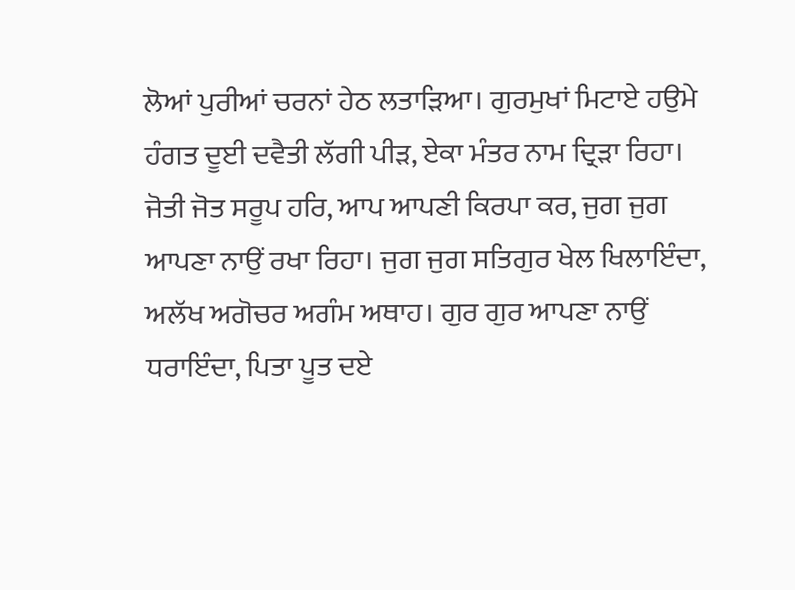ਲੋਆਂ ਪੁਰੀਆਂ ਚਰਨਾਂ ਹੇਠ ਲਤਾੜਿਆ। ਗੁਰਮੁਖਾਂ ਮਿਟਾਏ ਹਉਮੇ ਹੰਗਤ ਦੂਈ ਦਵੈਤੀ ਲੱਗੀ ਪੀੜ, ਏਕਾ ਮੰਤਰ ਨਾਮ ਦ੍ਰਿੜਾ ਰਿਹਾ। ਜੋਤੀ ਜੋਤ ਸਰੂਪ ਹਰਿ, ਆਪ ਆਪਣੀ ਕਿਰਪਾ ਕਰ, ਜੁਗ ਜੁਗ ਆਪਣਾ ਨਾਉਂ ਰਖਾ ਰਿਹਾ। ਜੁਗ ਜੁਗ ਸਤਿਗੁਰ ਖੇਲ ਖਿਲਾਇੰਦਾ, ਅਲੱਖ ਅਗੋਚਰ ਅਗੰਮ ਅਥਾਹ। ਗੁਰ ਗੁਰ ਆਪਣਾ ਨਾਉਂ ਧਰਾਇੰਦਾ, ਪਿਤਾ ਪੂਤ ਦਏ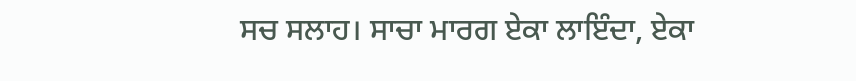ਸਚ ਸਲਾਹ। ਸਾਚਾ ਮਾਰਗ ਏਕਾ ਲਾਇੰਦਾ, ਏਕਾ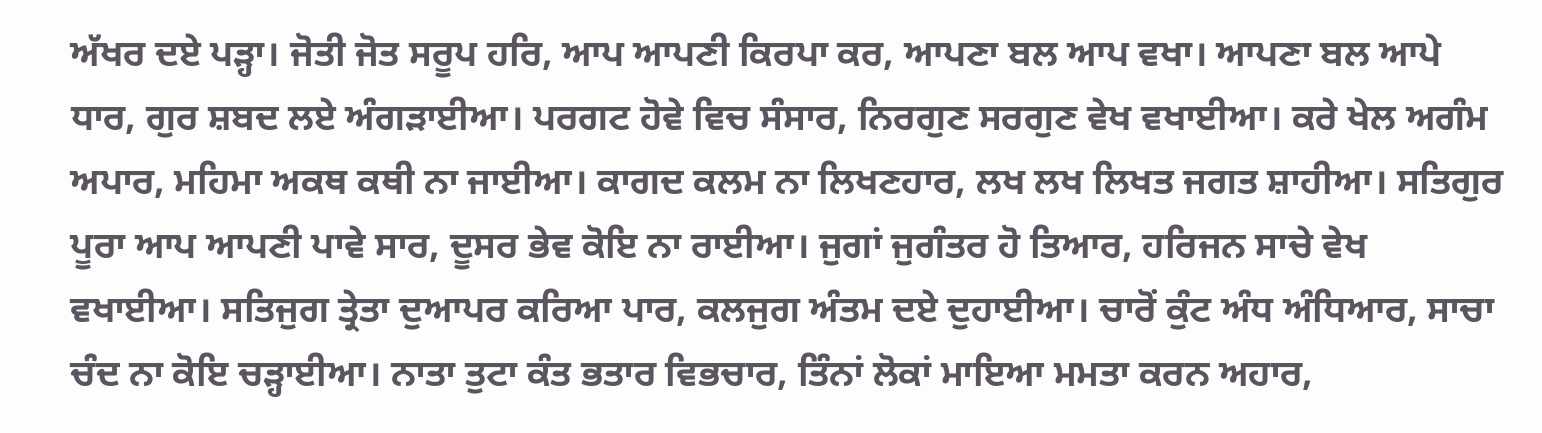ਅੱਖਰ ਦਏ ਪੜ੍ਹਾ। ਜੋਤੀ ਜੋਤ ਸਰੂਪ ਹਰਿ, ਆਪ ਆਪਣੀ ਕਿਰਪਾ ਕਰ, ਆਪਣਾ ਬਲ ਆਪ ਵਖਾ। ਆਪਣਾ ਬਲ ਆਪੇ ਧਾਰ, ਗੁਰ ਸ਼ਬਦ ਲਏ ਅੰਗੜਾਈਆ। ਪਰਗਟ ਹੋਵੇ ਵਿਚ ਸੰਸਾਰ, ਨਿਰਗੁਣ ਸਰਗੁਣ ਵੇਖ ਵਖਾਈਆ। ਕਰੇ ਖੇਲ ਅਗੰਮ ਅਪਾਰ, ਮਹਿਮਾ ਅਕਥ ਕਥੀ ਨਾ ਜਾਈਆ। ਕਾਗਦ ਕਲਮ ਨਾ ਲਿਖਣਹਾਰ, ਲਖ ਲਖ ਲਿਖਤ ਜਗਤ ਸ਼ਾਹੀਆ। ਸਤਿਗੁਰ ਪੂਰਾ ਆਪ ਆਪਣੀ ਪਾਵੇ ਸਾਰ, ਦੂਸਰ ਭੇਵ ਕੋਇ ਨਾ ਰਾਈਆ। ਜੁਗਾਂ ਜੁਗੰਤਰ ਹੋ ਤਿਆਰ, ਹਰਿਜਨ ਸਾਚੇ ਵੇਖ ਵਖਾਈਆ। ਸਤਿਜੁਗ ਤ੍ਰੇਤਾ ਦੁਆਪਰ ਕਰਿਆ ਪਾਰ, ਕਲਜੁਗ ਅੰਤਮ ਦਏ ਦੁਹਾਈਆ। ਚਾਰੋਂ ਕੁੰਟ ਅੰਧ ਅੰਧਿਆਰ, ਸਾਚਾ ਚੰਦ ਨਾ ਕੋਇ ਚੜ੍ਹਾਈਆ। ਨਾਤਾ ਤੁਟਾ ਕੰਤ ਭਤਾਰ ਵਿਭਚਾਰ, ਤਿੰਨਾਂ ਲੋਕਾਂ ਮਾਇਆ ਮਮਤਾ ਕਰਨ ਅਹਾਰ,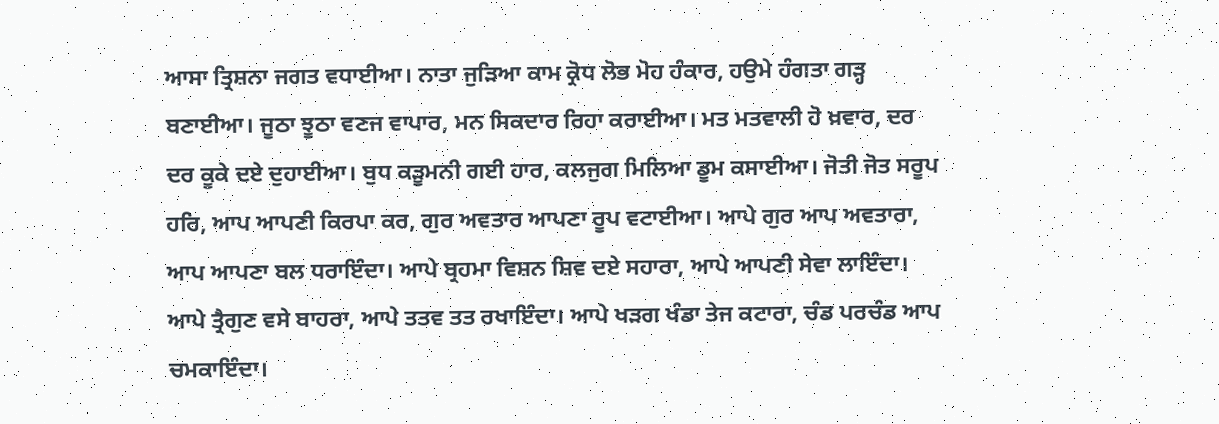ਆਸਾ ਤ੍ਰਿਸ਼ਨਾ ਜਗਤ ਵਧਾਈਆ। ਨਾਤਾ ਜੁੜਿਆ ਕਾਮ ਕ੍ਰੋਧ ਲੋਭ ਮੋਹ ਹੰਕਾਰ, ਹਉਮੇ ਹੰਗਤਾ ਗੜ੍ਹ ਬਣਾਈਆ। ਜੂਠਾ ਝੂਠਾ ਵਣਜ ਵਾਪਾਰ, ਮਨ ਸਿਕਦਾਰ ਰਿਹਾ ਕਰਾਈਆ। ਮਤ ਮਤਵਾਲੀ ਹੋ ਖ਼ਵਾਰ, ਦਰ ਦਰ ਕੂਕੇ ਦਏ ਦੁਹਾਈਆ। ਬੁਧ ਕੜੂਮਨੀ ਗਈ ਹਾਰ, ਕਲਜੁਗ ਮਿਲਿਆ ਡੂਮ ਕਸਾਈਆ। ਜੋਤੀ ਜੋਤ ਸਰੂਪ ਹਰਿ, ਆਪ ਆਪਣੀ ਕਿਰਪਾ ਕਰ, ਗੁਰ ਅਵਤਾਰ ਆਪਣਾ ਰੂਪ ਵਟਾਈਆ। ਆਪੇ ਗੁਰ ਆਪ ਅਵਤਾਰਾ, ਆਪ ਆਪਣਾ ਬਲ ਧਰਾਇੰਦਾ। ਆਪੇ ਬ੍ਰਹਮਾ ਵਿਸ਼ਨ ਸ਼ਿਵ ਦਏ ਸਹਾਰਾ, ਆਪੇ ਆਪਣੀ ਸੇਵਾ ਲਾਇੰਦਾ। ਆਪੇ ਤ੍ਰੈਗੁਣ ਵਸੇ ਬਾਹਰਾ, ਆਪੇ ਤਤਵ ਤਤ ਰਖਾਇੰਦਾ। ਆਪੇ ਖੜਗ ਖੰਡਾ ਤੇਜ ਕਟਾਰਾ, ਚੰਡ ਪਰਚੰਡ ਆਪ ਚਮਕਾਇੰਦਾ।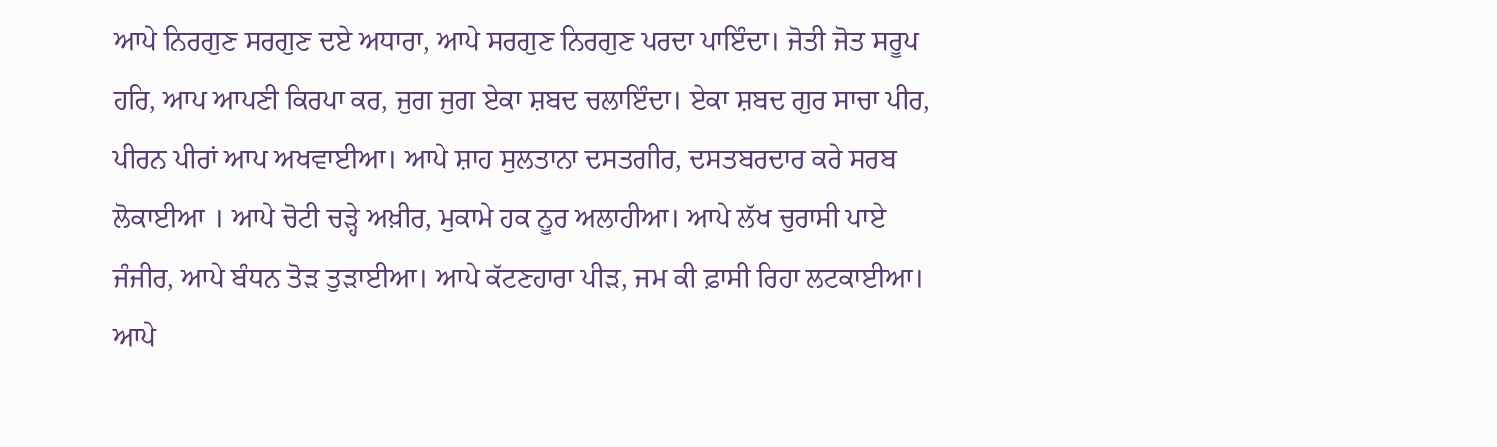ਆਪੇ ਨਿਰਗੁਣ ਸਰਗੁਣ ਦਏ ਅਧਾਰਾ, ਆਪੇ ਸਰਗੁਣ ਨਿਰਗੁਣ ਪਰਦਾ ਪਾਇੰਦਾ। ਜੋਤੀ ਜੋਤ ਸਰੂਪ ਹਰਿ, ਆਪ ਆਪਣੀ ਕਿਰਪਾ ਕਰ, ਜੁਗ ਜੁਗ ਏਕਾ ਸ਼ਬਦ ਚਲਾਇੰਦਾ। ਏਕਾ ਸ਼ਬਦ ਗੁਰ ਸਾਚਾ ਪੀਰ, ਪੀਰਨ ਪੀਰਾਂ ਆਪ ਅਖਵਾਈਆ। ਆਪੇ ਸ਼ਾਹ ਸੁਲਤਾਨਾ ਦਸਤਗੀਰ, ਦਸਤਬਰਦਾਰ ਕਰੇ ਸਰਬ ਲੋਕਾਈਆ । ਆਪੇ ਚੋਟੀ ਚੜ੍ਹੇ ਅਖ਼ੀਰ, ਮੁਕਾਮੇ ਹਕ ਨੂਰ ਅਲਾਹੀਆ। ਆਪੇ ਲੱਖ ਚੁਰਾਸੀ ਪਾਏ ਜੰਜੀਰ, ਆਪੇ ਬੰਧਨ ਤੋੜ ਤੁੜਾਈਆ। ਆਪੇ ਕੱਟਣਹਾਰਾ ਪੀੜ, ਜਮ ਕੀ ਫ਼ਾਸੀ ਰਿਹਾ ਲਟਕਾਈਆ। ਆਪੇ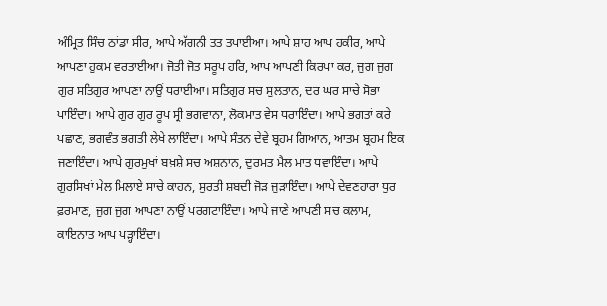ਅੰਮ੍ਰਿਤ ਸਿੰਚ ਠਾਂਡਾ ਸੀਰ, ਆਪੇ ਅੱਗਨੀ ਤਤ ਤਪਾਈਆ। ਆਪੇ ਸ਼ਾਹ ਆਪ ਹਕੀਰ, ਆਪੇ ਆਪਣਾ ਹੁਕਮ ਵਰਤਾਈਆ। ਜੋਤੀ ਜੋਤ ਸਰੂਪ ਹਰਿ, ਆਪ ਆਪਣੀ ਕਿਰਪਾ ਕਰ, ਜੁਗ ਜੁਗ ਗੁਰ ਸਤਿਗੁਰ ਆਪਣਾ ਨਾਉਂ ਧਰਾਈਆ। ਸਤਿਗੁਰ ਸਚ ਸੁਲਤਾਨ, ਦਰ ਘਰ ਸਾਚੇ ਸੋਭਾ ਪਾਇੰਦਾ। ਆਪੇ ਗੁਰ ਗੁਰ ਰੂਪ ਸ੍ਰੀ ਭਗਵਾਨਾ, ਲੋਕਮਾਤ ਵੇਸ ਧਰਾਇੰਦਾ। ਆਪੇ ਭਗਤਾਂ ਕਰੇ ਪਛਾਣ, ਭਗਵੰਤ ਭਗਤੀ ਲੇਖੇ ਲਾਇੰਦਾ। ਆਪੇ ਸੰਤਨ ਦੇਵੇ ਬ੍ਰਹਮ ਗਿਆਨ, ਆਤਮ ਬ੍ਰਹਮ ਇਕ ਜਣਾਇੰਦਾ। ਆਪੇ ਗੁਰਮੁਖਾਂ ਬਖ਼ਸ਼ੇ ਸਚ ਅਸ਼ਨਾਨ, ਦੁਰਮਤ ਮੈਲ ਮਾਤ ਧਵਾਇੰਦਾ। ਆਪੇ ਗੁਰਸਿਖਾਂ ਮੇਲ ਮਿਲਾਏ ਸਾਚੇ ਕਾਹਨ, ਸੁਰਤੀ ਸ਼ਬਦੀ ਜੋੜ ਜੁੜਾਇੰਦਾ। ਆਪੇ ਦੇਵਣਹਾਰਾ ਧੁਰ ਫ਼ਰਮਾਣ, ਜੁਗ ਜੁਗ ਆਪਣਾ ਨਾਉਂ ਪਰਗਟਾਇੰਦਾ। ਆਪੇ ਜਾਣੇ ਆਪਣੀ ਸਚ ਕਲਾਮ, ਕਾਇਨਾਤ ਆਪ ਪੜ੍ਹਾਇੰਦਾ।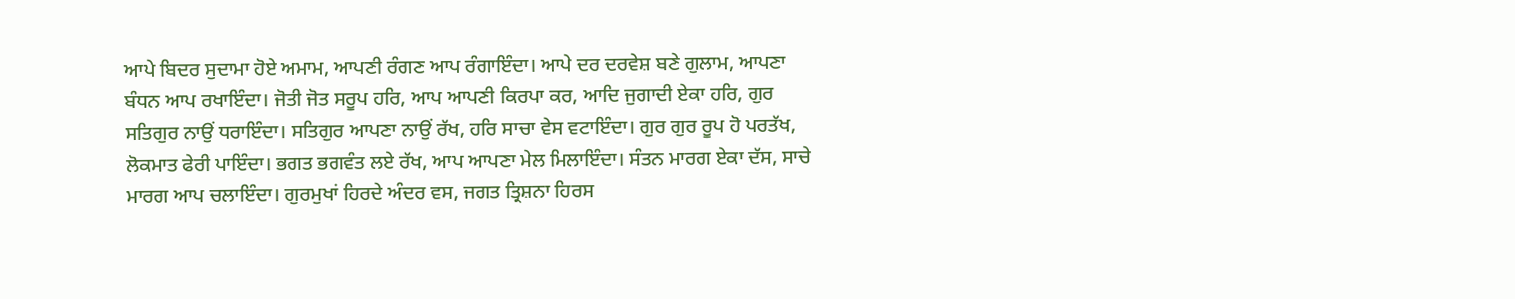ਆਪੇ ਬਿਦਰ ਸੁਦਾਮਾ ਹੋਏ ਅਮਾਮ, ਆਪਣੀ ਰੰਗਣ ਆਪ ਰੰਗਾਇੰਦਾ। ਆਪੇ ਦਰ ਦਰਵੇਸ਼ ਬਣੇ ਗੁਲਾਮ, ਆਪਣਾ ਬੰਧਨ ਆਪ ਰਖਾਇੰਦਾ। ਜੋਤੀ ਜੋਤ ਸਰੂਪ ਹਰਿ, ਆਪ ਆਪਣੀ ਕਿਰਪਾ ਕਰ, ਆਦਿ ਜੁਗਾਦੀ ਏਕਾ ਹਰਿ, ਗੁਰ ਸਤਿਗੁਰ ਨਾਉਂ ਧਰਾਇੰਦਾ। ਸਤਿਗੁਰ ਆਪਣਾ ਨਾਉਂ ਰੱਖ, ਹਰਿ ਸਾਚਾ ਵੇਸ ਵਟਾਇੰਦਾ। ਗੁਰ ਗੁਰ ਰੂਪ ਹੋ ਪਰਤੱਖ, ਲੋਕਮਾਤ ਫੇਰੀ ਪਾਇੰਦਾ। ਭਗਤ ਭਗਵੰਤ ਲਏ ਰੱਖ, ਆਪ ਆਪਣਾ ਮੇਲ ਮਿਲਾਇੰਦਾ। ਸੰਤਨ ਮਾਰਗ ਏਕਾ ਦੱਸ, ਸਾਚੇ ਮਾਰਗ ਆਪ ਚਲਾਇੰਦਾ। ਗੁਰਮੁਖਾਂ ਹਿਰਦੇ ਅੰਦਰ ਵਸ, ਜਗਤ ਤ੍ਰਿਸ਼ਨਾ ਹਿਰਸ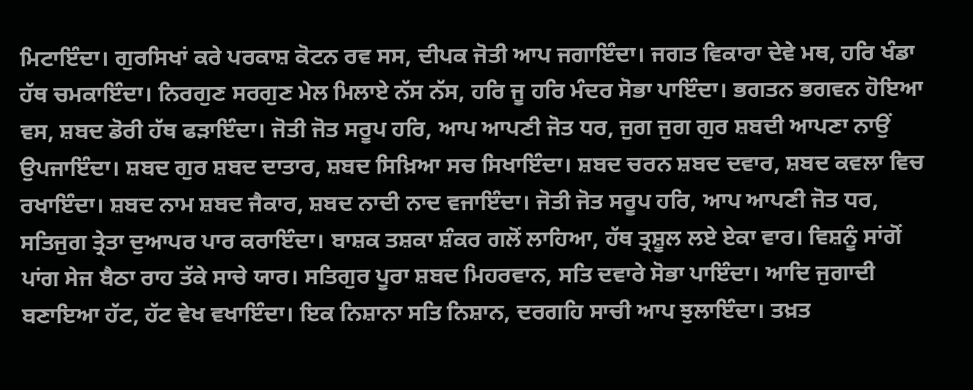ਮਿਟਾਇੰਦਾ। ਗੁਰਸਿਖਾਂ ਕਰੇ ਪਰਕਾਸ਼ ਕੋਟਨ ਰਵ ਸਸ, ਦੀਪਕ ਜੋਤੀ ਆਪ ਜਗਾਇੰਦਾ। ਜਗਤ ਵਿਕਾਰਾ ਦੇਵੇ ਮਥ, ਹਰਿ ਖੰਡਾ ਹੱਥ ਚਮਕਾਇੰਦਾ। ਨਿਰਗੁਣ ਸਰਗੁਣ ਮੇਲ ਮਿਲਾਏ ਨੱਸ ਨੱਸ, ਹਰਿ ਜੂ ਹਰਿ ਮੰਦਰ ਸੋਭਾ ਪਾਇੰਦਾ। ਭਗਤਨ ਭਗਵਨ ਹੋਇਆ ਵਸ, ਸ਼ਬਦ ਡੋਰੀ ਹੱਥ ਫੜਾਇੰਦਾ। ਜੋਤੀ ਜੋਤ ਸਰੂਪ ਹਰਿ, ਆਪ ਆਪਣੀ ਜੋਤ ਧਰ, ਜੁਗ ਜੁਗ ਗੁਰ ਸ਼ਬਦੀ ਆਪਣਾ ਨਾਉਂ ਉਪਜਾਇੰਦਾ। ਸ਼ਬਦ ਗੁਰ ਸ਼ਬਦ ਦਾਤਾਰ, ਸ਼ਬਦ ਸਿਖ਼ਿਆ ਸਚ ਸਿਖਾਇੰਦਾ। ਸ਼ਬਦ ਚਰਨ ਸ਼ਬਦ ਦਵਾਰ, ਸ਼ਬਦ ਕਵਲਾ ਵਿਚ ਰਖਾਇੰਦਾ। ਸ਼ਬਦ ਨਾਮ ਸ਼ਬਦ ਜੈਕਾਰ, ਸ਼ਬਦ ਨਾਦੀ ਨਾਦ ਵਜਾਇੰਦਾ। ਜੋਤੀ ਜੋਤ ਸਰੂਪ ਹਰਿ, ਆਪ ਆਪਣੀ ਜੋਤ ਧਰ, ਸਤਿਜੁਗ ਤ੍ਰੇਤਾ ਦੁਆਪਰ ਪਾਰ ਕਰਾਇੰਦਾ। ਬਾਸ਼ਕ ਤਸ਼ਕਾ ਸ਼ੰਕਰ ਗਲੋਂ ਲਾਹਿਆ, ਹੱਥ ਤ੍ਰਸ਼ੂਲ ਲਏ ਏਕਾ ਵਾਰ। ਵਿਸ਼ਨੂੰ ਸਾਂਗੋਂ ਪਾਂਗ ਸੇਜ ਬੈਠਾ ਰਾਹ ਤੱਕੇ ਸਾਚੇ ਯਾਰ। ਸਤਿਗੁਰ ਪੂਰਾ ਸ਼ਬਦ ਮਿਹਰਵਾਨ, ਸਤਿ ਦਵਾਰੇ ਸੋਭਾ ਪਾਇੰਦਾ। ਆਦਿ ਜੁਗਾਦੀ ਬਣਾਇਆ ਹੱਟ, ਹੱਟ ਵੇਖ ਵਖਾਇੰਦਾ। ਇਕ ਨਿਸ਼ਾਨਾ ਸਤਿ ਨਿਸ਼ਾਨ, ਦਰਗਹਿ ਸਾਚੀ ਆਪ ਝੁਲਾਇੰਦਾ। ਤਖ਼ਤ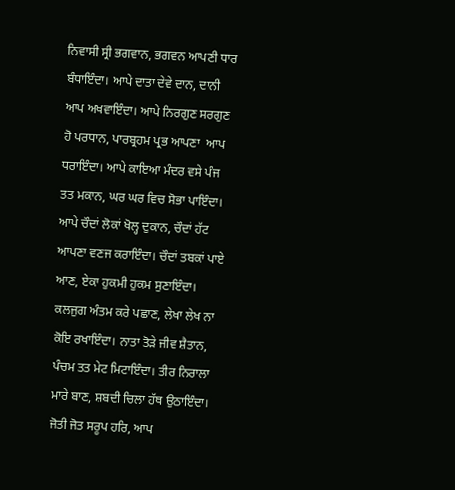ਨਿਵਾਸੀ ਸ੍ਰੀ ਭਗਵਾਨ, ਭਗਵਨ ਆਪਣੀ ਧਾਰ ਬੰਧਾਇੰਦਾ। ਆਪੇ ਦਾਤਾ ਦੇਵੇ ਦਾਨ, ਦਾਨੀ ਆਪ ਅਖਵਾਇੰਦਾ। ਆਪੇ ਨਿਰਗੁਣ ਸਰਗੁਣ ਹੋ ਪਰਧਾਨ, ਪਾਰਬ੍ਰਹਮ ਪ੍ਰਭ ਆਪਣਾ  ਆਪ ਧਰਾਇੰਦਾ। ਆਪੇ ਕਾਇਆ ਮੰਦਰ ਵਸੇ ਪੰਜ ਤਤ ਮਕਾਨ, ਘਰ ਘਰ ਵਿਚ ਸੋਭਾ ਪਾਇੰਦਾ। ਆਪੇ ਚੌਦਾਂ ਲੋਕਾਂ ਖੋਲ੍ਹ ਦੁਕਾਨ, ਚੌਦਾਂ ਹੱਟ ਆਪਣਾ ਵਣਜ ਕਰਾਇੰਦਾ। ਚੌਦਾਂ ਤਬਕਾਂ ਪਾਏ ਆਣ, ਏਕਾ ਹੁਕਮੀ ਹੁਕਮ ਸੁਣਾਇੰਦਾ। ਕਲਜੁਗ ਅੰਤਮ ਕਰੇ ਪਛਾਣ, ਲੇਖਾ ਲੇਖ ਨਾ ਕੋਇ ਰਖਾਇੰਦਾ। ਨਾਤਾ ਤੋੜੇ ਜੀਵ ਸ਼ੈਤਾਨ, ਪੰਚਮ ਤਤ ਮੇਟ ਮਿਟਾਇੰਦਾ। ਤੀਰ ਨਿਰਾਲਾ ਮਾਰੇ ਬਾਣ, ਸ਼ਬਦੀ ਚਿਲਾ ਹੱਥ ਉਠਾਇੰਦਾ। ਜੋਤੀ ਜੋਤ ਸਰੂਪ ਹਰਿ, ਆਪ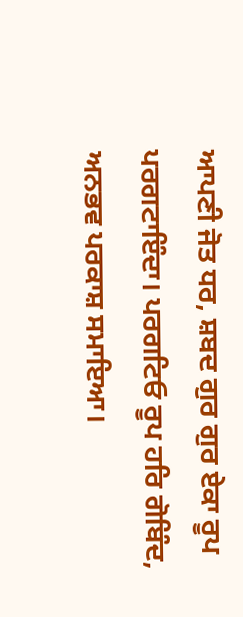ਆਪਣੀ ਜੋਤ ਧਰ, ਸ਼ਬਦ ਗੁਰ ਗੁਰ ਏਕਾ ਰੂਪ ਪਰਗਟਾਇੰਦਾ। ਪਰਗਟਿਓ ਰੂਪ ਹਰਿ ਗੋਬਿੰਦ, ਅਨਭਵ ਪਰਕਾਸ਼ ਸਮਾਇਆ।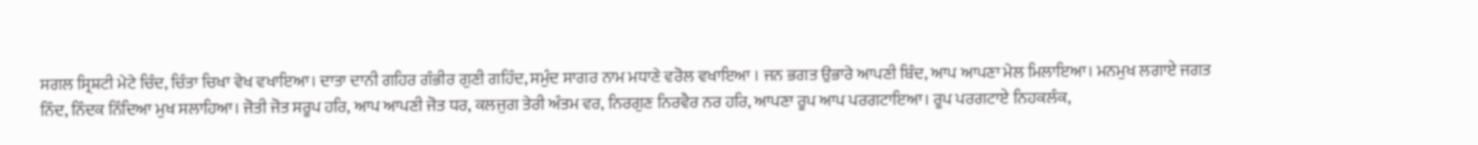ਸਗਲ ਸ੍ਰਿਸ਼ਟੀ ਮੇਟੇ ਚਿੰਦ, ਚਿੰਤਾ ਚਿਖਾ ਵੇਖ ਵਖਾਇਆ। ਦਾਤਾ ਦਾਨੀ ਗਹਿਰ ਗੰਭੀਰ ਗੁਣੀ ਗਹਿੰਦ, ਸਮੁੰਦ ਸਾਗਰ ਨਾਮ ਮਧਾਣੇ ਵਰੋਲ ਵਖਾਇਆ । ਜਨ ਭਗਤ ਉਭਾਰੇ ਆਪਣੀ ਬਿੰਦ, ਆਪ ਆਪਣਾ ਮੇਲ ਮਿਲਾਇਆ। ਮਨਮੁਖ ਲਗਾਏ ਜਗਤ ਨਿੰਦ, ਨਿੰਦਕ ਨਿੰਦਿਆ ਮੁਖ ਸਲਾਹਿਆ। ਜੋਤੀ ਜੋਤ ਸਰੂਪ ਹਰਿ, ਆਪ ਆਪਣੀ ਜੋਤ ਧਰ, ਕਲਜੁਗ ਤੇਰੀ ਅੰਤਮ ਵਰ, ਨਿਰਗੁਣ ਨਿਰਵੈਰ ਨਰ ਹਰਿ, ਆਪਣਾ ਰੂਪ ਆਪ ਪਰਗਟਾਇਆ। ਰੂਪ ਪਰਗਟਾਏ ਨਿਹਕਲੰਕ,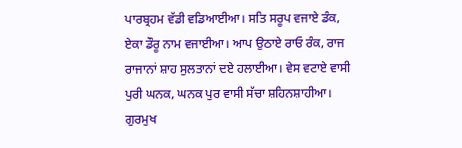ਪਾਰਬ੍ਰਹਮ ਵੱਡੀ ਵਡਿਆਈਆ। ਸਤਿ ਸਰੂਪ ਵਜਾਏ ਡੰਕ, ਏਕਾ ਡੌਰੂ ਨਾਮ ਵਜਾਈਆ। ਆਪ ਉਠਾਏ ਰਾਓ ਰੰਕ, ਰਾਜ ਰਾਜਾਨਾਂ ਸ਼ਾਹ ਸੁਲਤਾਨਾਂ ਦਏ ਹਲਾਈਆ। ਵੇਸ ਵਟਾਏ ਵਾਸੀ ਪੁਰੀ ਘਨਕ, ਘਨਕ ਪੁਰ ਵਾਸੀ ਸੱਚਾ ਸ਼ਹਿਨਸ਼ਾਹੀਆ। ਗੁਰਮੁਖ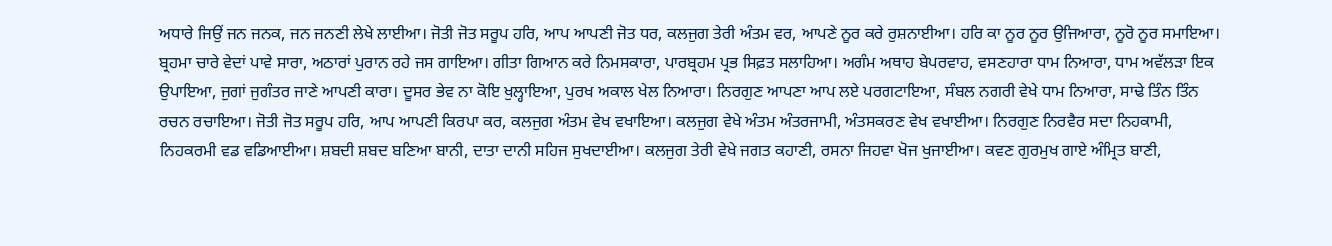ਅਧਾਰੇ ਜਿਉਂ ਜਨ ਜਨਕ, ਜਨ ਜਨਣੀ ਲੇਖੇ ਲਾਈਆ। ਜੋਤੀ ਜੋਤ ਸਰੂਪ ਹਰਿ, ਆਪ ਆਪਣੀ ਜੋਤ ਧਰ, ਕਲਜੁਗ ਤੇਰੀ ਅੰਤਮ ਵਰ, ਆਪਣੇ ਨੂਰ ਕਰੇ ਰੁਸ਼ਨਾਈਆ। ਹਰਿ ਕਾ ਨੂਰ ਨੂਰ ਉਜਿਆਰਾ, ਨੂਰੋ ਨੂਰ ਸਮਾਇਆ। ਬ੍ਰਹਮਾ ਚਾਰੇ ਵੇਦਾਂ ਪਾਵੇ ਸਾਰਾ, ਅਠਾਰਾਂ ਪੁਰਾਨ ਰਹੇ ਜਸ ਗਾਇਆ। ਗੀਤਾ ਗਿਆਨ ਕਰੇ ਨਿਮਸਕਾਰਾ, ਪਾਰਬ੍ਰਹਮ ਪ੍ਰਭ ਸਿਫ਼ਤ ਸਲਾਹਿਆ। ਅਗੰਮ ਅਥਾਹ ਬੇਪਰਵਾਹ, ਵਸਣਹਾਰਾ ਧਾਮ ਨਿਆਰਾ, ਧਾਮ ਅਵੱਲੜਾ ਇਕ ਉਪਾਇਆ, ਜੁਗਾਂ ਜੁਗੰਤਰ ਜਾਣੇ ਆਪਣੀ ਕਾਰਾ। ਦੂਸਰ ਭੇਵ ਨਾ ਕੋਇ ਖੁਲ੍ਹਾਇਆ, ਪੁਰਖ ਅਕਾਲ ਖੇਲ ਨਿਆਰਾ। ਨਿਰਗੁਣ ਆਪਣਾ ਆਪ ਲਏ ਪਰਗਟਾਇਆ, ਸੰਬਲ ਨਗਰੀ ਵੇਖੇ ਧਾਮ ਨਿਆਰਾ, ਸਾਢੇ ਤਿੰਨ ਤਿੰਨ ਰਚਨ ਰਚਾਇਆ। ਜੋਤੀ ਜੋਤ ਸਰੂਪ ਹਰਿ, ਆਪ ਆਪਣੀ ਕਿਰਪਾ ਕਰ, ਕਲਜੁਗ ਅੰਤਮ ਵੇਖ ਵਖਾਇਆ। ਕਲਜੁਗ ਵੇਖੇ ਅੰਤਮ ਅੰਤਰਜਾਮੀ, ਅੰਤਸਕਰਣ ਵੇਖ ਵਖਾਈਆ। ਨਿਰਗੁਣ ਨਿਰਵੈਰ ਸਦਾ ਨਿਹਕਾਮੀ, ਨਿਹਕਰਮੀ ਵਡ ਵਡਿਆਈਆ। ਸ਼ਬਦੀ ਸ਼ਬਦ ਬਣਿਆ ਬਾਨੀ, ਦਾਤਾ ਦਾਨੀ ਸਹਿਜ ਸੁਖਦਾਈਆ। ਕਲਜੁਗ ਤੇਰੀ ਵੇਖੇ ਜਗਤ ਕਹਾਣੀ, ਰਸਨਾ ਜਿਹਵਾ ਖੋਜ ਖੁਜਾਈਆ। ਕਵਣ ਗੁਰਮੁਖ ਗਾਏ ਅੰਮ੍ਰਿਤ ਬਾਣੀ,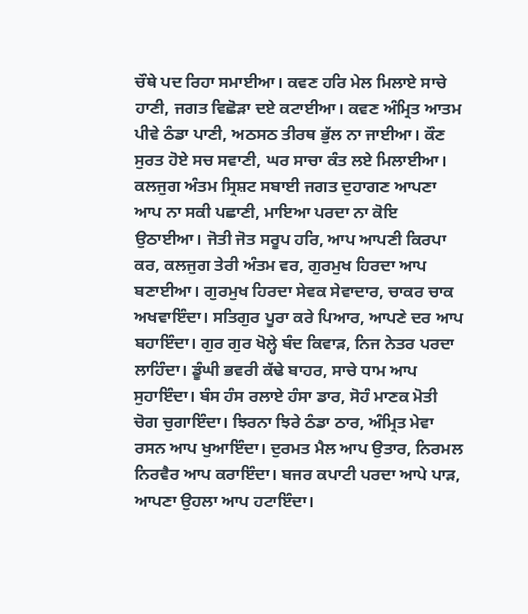ਚੌਥੇ ਪਦ ਰਿਹਾ ਸਮਾਈਆ। ਕਵਣ ਹਰਿ ਮੇਲ ਮਿਲਾਏ ਸਾਚੇ ਹਾਣੀ, ਜਗਤ ਵਿਛੋੜਾ ਦਏ ਕਟਾਈਆ। ਕਵਣ ਅੰਮ੍ਰਿਤ ਆਤਮ ਪੀਵੇ ਠੰਡਾ ਪਾਣੀ, ਅਠਸਠ ਤੀਰਥ ਭੁੱਲ ਨਾ ਜਾਈਆ। ਕੌਣ ਸੁਰਤ ਹੋਏ ਸਚ ਸਵਾਣੀ, ਘਰ ਸਾਚਾ ਕੰਤ ਲਏ ਮਿਲਾਈਆ। ਕਲਜੁਗ ਅੰਤਮ ਸ੍ਰਿਸ਼ਟ ਸਬਾਈ ਜਗਤ ਦੁਹਾਗਣ ਆਪਣਾ ਆਪ ਨਾ ਸਕੀ ਪਛਾਣੀ, ਮਾਇਆ ਪਰਦਾ ਨਾ ਕੋਇ ਉਠਾਈਆ। ਜੋਤੀ ਜੋਤ ਸਰੂਪ ਹਰਿ, ਆਪ ਆਪਣੀ ਕਿਰਪਾ ਕਰ, ਕਲਜੁਗ ਤੇਰੀ ਅੰਤਮ ਵਰ, ਗੁਰਮੁਖ ਹਿਰਦਾ ਆਪ ਬਣਾਈਆ। ਗੁਰਮੁਖ ਹਿਰਦਾ ਸੇਵਕ ਸੇਵਾਦਾਰ, ਚਾਕਰ ਚਾਕ ਅਖਵਾਇੰਦਾ। ਸਤਿਗੁਰ ਪੂਰਾ ਕਰੇ ਪਿਆਰ, ਆਪਣੇ ਦਰ ਆਪ ਬਹਾਇੰਦਾ। ਗੁਰ ਗੁਰ ਖੋਲ੍ਹੇ ਬੰਦ ਕਿਵਾੜ, ਨਿਜ ਨੇਤਰ ਪਰਦਾ ਲਾਹਿੰਦਾ। ਡੂੰਘੀ ਭਵਰੀ ਕੱਢੇ ਬਾਹਰ, ਸਾਚੇ ਧਾਮ ਆਪ ਸੁਹਾਇੰਦਾ। ਬੰਸ ਹੰਸ ਰਲਾਏ ਹੰਸਾ ਡਾਰ, ਸੋਹੰ ਮਾਣਕ ਮੋਤੀ ਚੋਗ ਚੁਗਾਇੰਦਾ। ਝਿਰਨਾ ਝਿਰੇ ਠੰਡਾ ਠਾਰ, ਅੰਮ੍ਰਿਤ ਮੇਵਾ ਰਸਨ ਆਪ ਖੁਆਇੰਦਾ। ਦੁਰਮਤ ਮੈਲ ਆਪ ਉਤਾਰ, ਨਿਰਮਲ ਨਿਰਵੈਰ ਆਪ ਕਰਾਇੰਦਾ। ਬਜਰ ਕਪਾਟੀ ਪਰਦਾ ਆਪੇ ਪਾੜ, ਆਪਣਾ ਉਹਲਾ ਆਪ ਹਟਾਇੰਦਾ।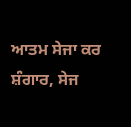ਆਤਮ ਸੇਜਾ ਕਰ ਸ਼ੰਗਾਰ, ਸੇਜ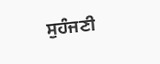ਸੁਹੰਜਣੀ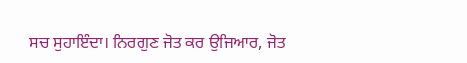ਸਚ ਸੁਹਾਇੰਦਾ। ਨਿਰਗੁਣ ਜੋਤ ਕਰ ਉਜਿਆਰ, ਜੋਤ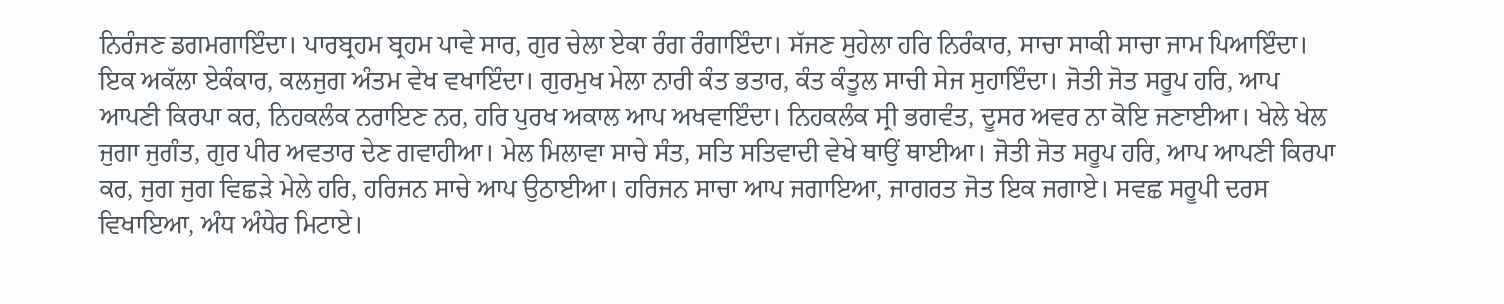ਨਿਰੰਜਣ ਡਗਮਗਾਇੰਦਾ। ਪਾਰਬ੍ਰਹਮ ਬ੍ਰਹਮ ਪਾਵੇ ਸਾਰ, ਗੁਰ ਚੇਲਾ ਏਕਾ ਰੰਗ ਰੰਗਾਇੰਦਾ। ਸੱਜਣ ਸੁਹੇਲਾ ਹਰਿ ਨਿਰੰਕਾਰ, ਸਾਚਾ ਸਾਕੀ ਸਾਚਾ ਜਾਮ ਪਿਆਇੰਦਾ। ਇਕ ਅਕੱਲਾ ਏਕੰਕਾਰ, ਕਲਜੁਗ ਅੰਤਮ ਵੇਖ ਵਖਾਇੰਦਾ। ਗੁਰਮੁਖ ਮੇਲਾ ਨਾਰੀ ਕੰਤ ਭਤਾਰ, ਕੰਤ ਕੰਤੂਲ ਸਾਚੀ ਸੇਜ ਸੁਹਾਇੰਦਾ। ਜੋਤੀ ਜੋਤ ਸਰੂਪ ਹਰਿ, ਆਪ ਆਪਣੀ ਕਿਰਪਾ ਕਰ, ਨਿਹਕਲੰਕ ਨਰਾਇਣ ਨਰ, ਹਰਿ ਪੁਰਖ ਅਕਾਲ ਆਪ ਅਖਵਾਇੰਦਾ। ਨਿਹਕਲੰਕ ਸ੍ਰੀ ਭਗਵੰਤ, ਦੂਸਰ ਅਵਰ ਨਾ ਕੋਇ ਜਣਾਈਆ। ਖੇਲੇ ਖੇਲ ਜੁਗਾ ਜੁਗੰਤ, ਗੁਰ ਪੀਰ ਅਵਤਾਰ ਦੇਣ ਗਵਾਹੀਆ। ਮੇਲ ਮਿਲਾਵਾ ਸਾਚੇ ਸੰਤ, ਸਤਿ ਸਤਿਵਾਦੀ ਵੇਖੇ ਥਾਉਂ ਥਾਈਆ। ਜੋਤੀ ਜੋਤ ਸਰੂਪ ਹਰਿ, ਆਪ ਆਪਣੀ ਕਿਰਪਾ ਕਰ, ਜੁਗ ਜੁਗ ਵਿਛੜੇ ਮੇਲੇ ਹਰਿ, ਹਰਿਜਨ ਸਾਚੇ ਆਪ ਉਠਾਈਆ। ਹਰਿਜਨ ਸਾਚਾ ਆਪ ਜਗਾਇਆ, ਜਾਗਰਤ ਜੋਤ ਇਕ ਜਗਾਏ। ਸਵਛ ਸਰੂਪੀ ਦਰਸ ਵਿਖਾਇਆ, ਅੰਧ ਅੰਧੇਰ ਮਿਟਾਏ।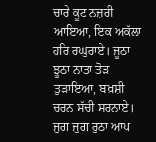ਚਾਰੇ ਕੂਟ ਨਜ਼ਰੀ ਆਇਆ, ਇਕ ਅਕੱਲਾ ਹਰਿ ਰਘੁਰਾਏ। ਜੂਠਾ ਝੂਠਾ ਨਾਤਾ ਤੋੜ ਤੁੜਾਇਆ, ਬਖ਼ਸ਼ੀ ਚਰਨ ਸੱਚੀ ਸਰਨਾਏ। ਜੁਗ ਜੁਗ ਰੁਠਾ ਆਪ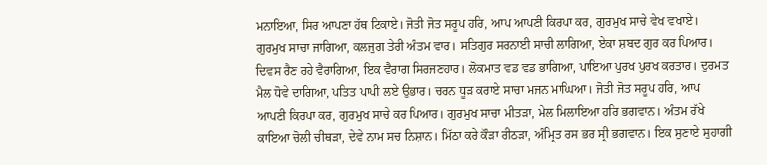ਮਨਾਇਆ, ਸਿਰ ਆਪਣਾ ਹੱਥ ਟਿਕਾਏ। ਜੋਤੀ ਜੋਤ ਸਰੂਪ ਹਰਿ, ਆਪ ਆਪਣੀ ਕਿਰਪਾ ਕਰ, ਗੁਰਮੁਖ ਸਾਚੇ ਵੇਖ ਵਖਾਏ। ਗੁਰਮੁਖ ਸਾਚਾ ਜਾਗਿਆ, ਕਲਜੁਗ ਤੇਰੀ ਅੰਤਮ ਵਾਰ। ਸਤਿਗੁਰ ਸਰਨਾਈ ਸਾਚੀ ਲਾਗਿਆ, ਏਕਾ ਸ਼ਬਦ ਗੁਰ ਕਰ ਪਿਆਰ। ਦਿਵਸ ਰੈਣ ਰਹੇ ਵੈਰਾਗਿਆ, ਇਕ ਵੈਰਾਗ ਸਿਰਜਣਹਾਰ। ਲੋਕਮਾਤ ਵਡ ਵਡ ਭਾਗਿਆ, ਪਾਇਆ ਪੁਰਖ ਪੁਰਖ ਕਰਤਾਰ। ਦੁਰਮਤ ਮੈਲ ਧੋਵੇ ਦਾਗਿਆ, ਪਤਿਤ ਪਾਪੀ ਲਏ ਉਭਾਰ। ਚਰਨ ਧੂੜ ਕਰਾਏ ਸਾਚਾ ਮਜਨ ਮਾਘਿਆ। ਜੋਤੀ ਜੋਤ ਸਰੂਪ ਹਰਿ, ਆਪ ਆਪਣੀ ਕਿਰਪਾ ਕਰ, ਗੁਰਮੁਖ ਸਾਚੇ ਕਰ ਪਿਆਰ। ਗੁਰਮੁਖ ਸਾਚਾ ਮੀਤੜਾ, ਮੇਲ ਮਿਲਾਇਆ ਹਰਿ ਭਗਵਾਨ। ਅੰਤਮ ਰੱਖੇ ਕਾਇਆ ਚੋਲੀ ਚੀਥੜਾ, ਦੇਵੇ ਨਾਮ ਸਚ ਨਿਸ਼ਾਨ। ਮਿੱਠਾ ਕਰੇ ਕੌੜਾ ਰੀਠੜਾ, ਅੰਮ੍ਰਿਤ ਰਸ ਭਰ ਸ੍ਰੀ ਭਗਵਾਨ। ਇਕ ਸੁਣਾਏ ਸੁਹਾਗੀ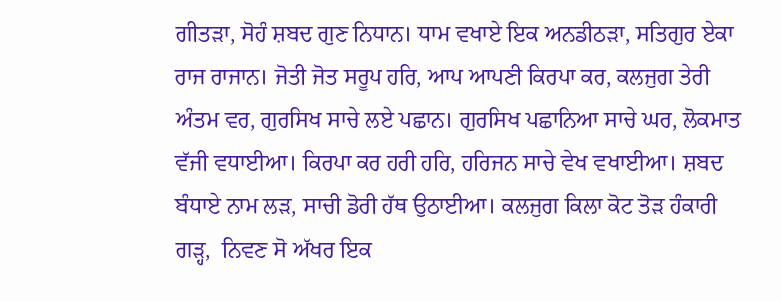ਗੀਤੜਾ, ਸੋਹੰ ਸ਼ਬਦ ਗੁਣ ਨਿਧਾਨ। ਧਾਮ ਵਖਾਏ ਇਕ ਅਨਡੀਠੜਾ, ਸਤਿਗੁਰ ਏਕਾ ਰਾਜ ਰਾਜਾਨ। ਜੋਤੀ ਜੋਤ ਸਰੂਪ ਹਰਿ, ਆਪ ਆਪਣੀ ਕਿਰਪਾ ਕਰ, ਕਲਜੁਗ ਤੇਰੀ ਅੰਤਮ ਵਰ, ਗੁਰਸਿਖ ਸਾਚੇ ਲਏ ਪਛਾਨ। ਗੁਰਸਿਖ ਪਛਾਨਿਆ ਸਾਚੇ ਘਰ, ਲੋਕਮਾਤ ਵੱਜੀ ਵਧਾਈਆ। ਕਿਰਪਾ ਕਰ ਹਰੀ ਹਰਿ, ਹਰਿਜਨ ਸਾਚੇ ਵੇਖ ਵਖਾਈਆ। ਸ਼ਬਦ ਬੰਧਾਏ ਨਾਮ ਲੜ, ਸਾਚੀ ਡੋਰੀ ਹੱਥ ਉਠਾਈਆ। ਕਲਜੁਗ ਕਿਲਾ ਕੋਟ ਤੋੜ ਹੰਕਾਰੀ ਗੜ੍ਹ,  ਨਿਵਣ ਸੋ ਅੱਖਰ ਇਕ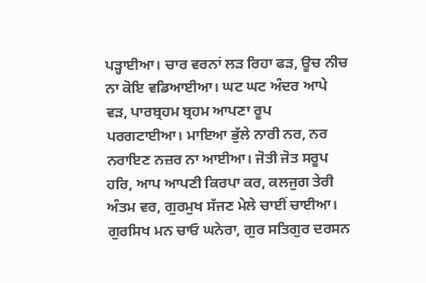ਪੜ੍ਹਾਈਆ। ਚਾਰ ਵਰਨਾਂ ਲੜ ਰਿਹਾ ਫੜ, ਊਚ ਨੀਚ ਨਾ ਕੋਇ ਵਡਿਆਈਆ। ਘਟ ਘਟ ਅੰਦਰ ਆਪੇ ਵੜ, ਪਾਰਬ੍ਰਹਮ ਬ੍ਰਹਮ ਆਪਣਾ ਰੂਪ ਪਰਗਟਾਈਆ। ਮਾਇਆ ਭੁੱਲੇ ਨਾਰੀ ਨਰ, ਨਰ ਨਰਾਇਣ ਨਜ਼ਰ ਨਾ ਆਈਆ। ਜੋਤੀ ਜੋਤ ਸਰੂਪ ਹਰਿ, ਆਪ ਆਪਣੀ ਕਿਰਪਾ ਕਰ, ਕਲਜੁਗ ਤੇਰੀ ਅੰਤਮ ਵਰ, ਗੁਰਮੁਖ ਸੱਜਣ ਮੇਲੇ ਚਾਈਂ ਚਾਈਆ। ਗੁਰਸਿਖ ਮਨ ਚਾਓ ਘਨੇਰਾ, ਗੁਰ ਸਤਿਗੁਰ ਦਰਸਨ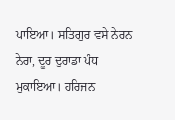ਪਾਇਆ। ਸਤਿਗੁਰ ਵਸੇ ਨੇਰਨ ਨੇਰਾ, ਦੂਰ ਦੁਰਾਡਾ ਪੰਧ ਮੁਕਾਇਆ। ਹਰਿਜਨ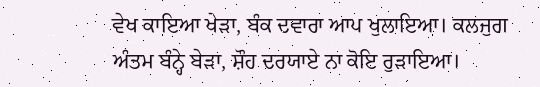ਵੇਖ ਕਾਇਆ ਖੇੜਾ, ਬੰਕ ਦਵਾਰਾ ਆਪ ਖੁਲਾਇਆ। ਕਲਜੁਗ ਅੰਤਮ ਬੰਨ੍ਹੇ ਬੇੜਾ, ਸ਼ੌਹ ਦਰਯਾਏ ਨਾ ਕੋਇ ਰੁੜਾਇਆ।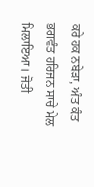ਕਰੇ ਹਕ ਨਬੇੜਾ, ਅੰਤ ਕੰਤ ਭਗਵੰਤ ਹਰਿਜਨ ਸਾਚੇ ਮੇਲ ਮਿਲਾਇਆ। ਜੋਤੀ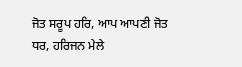ਜੋਤ ਸਰੂਪ ਹਰਿ, ਆਪ ਆਪਣੀ ਜੋਤ ਧਰ, ਹਰਿਜਨ ਮੇਲੇ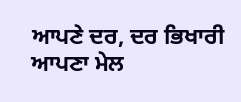ਆਪਣੇ ਦਰ, ਦਰ ਭਿਖਾਰੀ ਆਪਣਾ ਮੇਲ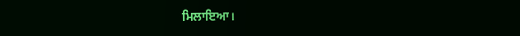ਮਿਲਾਇਆ।